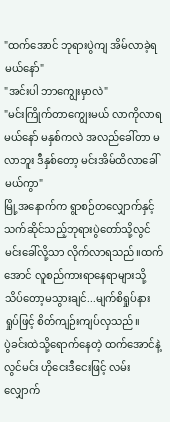"ထက်အောင် ဘုရားပွဲကျ အိမ်လာခဲ့ရမယ်နော်"
"အင်းပါ ဘာကျွေးမှာလဲ"
"မင်းကြိုက်တာကျွေးမယ် လာကိုလာရမယ်နော် မနှစ်ကလဲ အလည်ခေါ်တာ မလာဘူး ဒီနှစ်တော့ မင်းအိမ်ထိလာခေါ်မယ်ကွာ"
မြို့အနောက်က ရွာစဉ်တလျှောက်နှင့်သက်ဆိုင်သည့်ဘုရားပွဲတော်သို့လွင်မင်းခေါ်လို့သာ လိုက်လာရသည်။ထက်အောင် လူစည်ကားရာနေရာများသို့ သိပ်တော့မသွားချင်...မျက်စိရှုပ်နားရှုပ်ဖြင့် စိတ်ကျဉ်းကျပ်လှသည်။
ပွဲခင်းထဲသို့ရောက်နေတဲ့ ထက်အောင်နဲ့လွင်မင်း ဟိုငေးဒီငေးဖြင့် လမ်းလျှောက်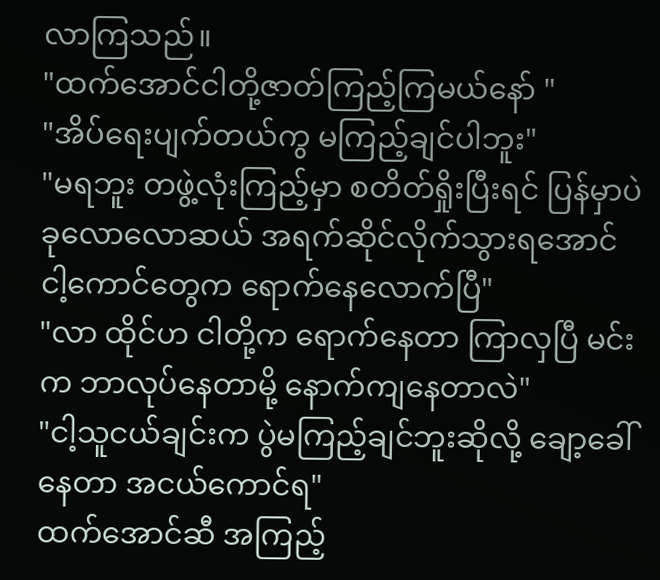လာကြသည်။
"ထက်အောင်ငါတို့ဇာတ်ကြည့်ကြမယ်နော် "
"အိပ်ရေးပျက်တယ်ကွ မကြည့်ချင်ပါဘူး"
"မရဘူး တဖွဲ့လုံးကြည့်မှာ စတိတ်ရှိုးပြီးရင် ပြန်မှာပဲ ခုလောလောဆယ် အရက်ဆိုင်လိုက်သွားရအောင် ငါ့ကောင်တွေက ရောက်နေလောက်ပြီ"
"လာ ထိုင်ဟ ငါတို့က ရောက်နေတာ ကြာလှပြီ မင်းက ဘာလုပ်နေတာမို့ နောက်ကျနေတာလဲ"
"ငါ့သူငယ်ချင်းက ပွဲမကြည့်ချင်ဘူးဆိုလို့ ချော့ခေါ်နေတာ အငယ်ကောင်ရ"
ထက်အောင်ဆီ အကြည့်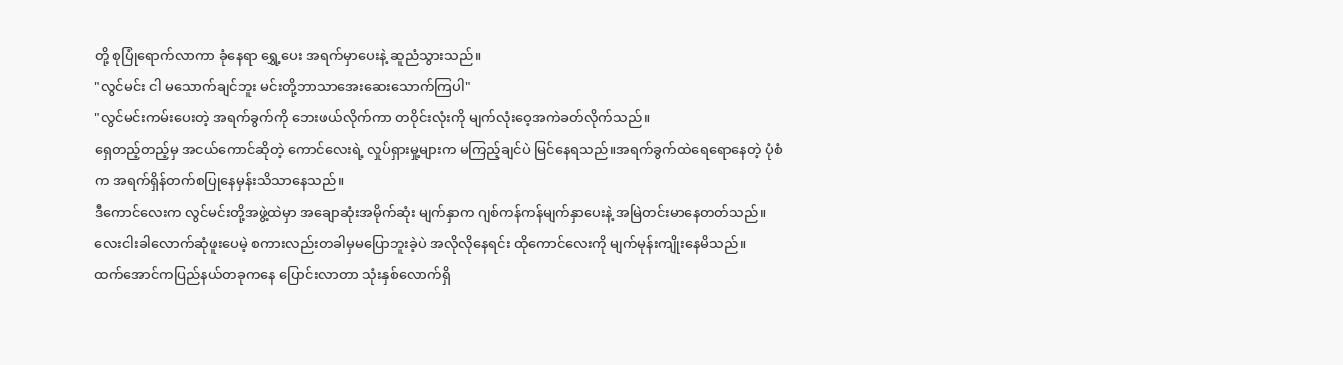တို့ စုပြုံရောက်လာကာ ခုံနေရာ ရွှေ့ပေး အရက်မှာပေးနဲ့ ဆူညံသွားသည်။
"လွင်မင်း ငါ မသောက်ချင်ဘူး မင်းတို့ဘာသာအေးဆေးသောက်ကြပါ"
"လွင်မင်းကမ်းပေးတဲ့ အရက်ခွက်ကို ဘေးဖယ်လိုက်ကာ တဝိုင်းလုံးကို မျက်လုံးဝေ့အကဲခတ်လိုက်သည်။
ရှေတည့်တည့်မှ အငယ်ကောင်ဆိုတဲ့ ကောင်လေးရဲ့ လှုပ်ရှားမှု့များက မကြည့်ချင်ပဲ မြင်နေရသည်။အရက်ခွက်ထဲရေရောနေတဲ့ ပုံစံက အရက်ရှိန်တက်စပြုနေမှန်းသိသာနေသည်။
ဒီကောင်လေးက လွင်မင်းတို့အဖွဲ့ထဲမှာ အချောဆုံးအမိုက်ဆုံး မျက်နှာက ဂျစ်ကန်ကန်မျက်နှာပေးနဲ့ အမြဲတင်းမာနေတတ်သည်။လေးငါးခါလောက်ဆုံဖူးပေမဲ့ စကားလည်းတခါမှမပြောဘူးခဲ့ပဲ အလိုလိုနေရင်း ထိုကောင်လေးကို မျက်မုန်းကျိုးနေမိသည်။
ထက်အောင်ကပြည်နယ်တခုကနေ ပြောင်းလာတာ သုံးနှစ်လောက်ရှိ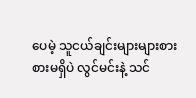ပေမဲ့ သူငယ်ချင်းများများစားစားမရှိပဲ လွင်မင်းနဲ့ သင်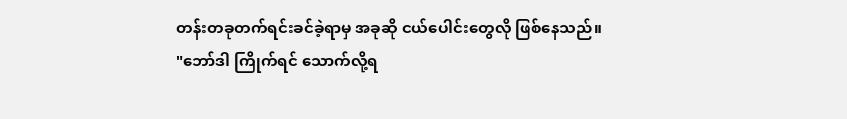တန်းတခုတက်ရင်းခင်ခဲ့ရာမှ အခုဆို ငယ်ပေါင်းတွေလို ဖြစ်နေသည်။
"ဘော်ဒါ ကြိုက်ရင် သောက်လို့ရ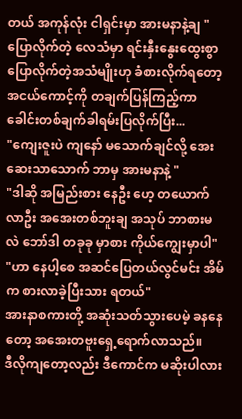တယ် အကုန်လုံး ငါရှင်းမှာ အားမနာနဲ့ချ "
ပြောလိုက်တဲ့ လေသံမှာ ရင်းနှီးနွေးထွေးစွာ ပြောလိုက်တဲ့အသံမျိုးဟု ခံစားလိုက်ရတော့ အငယ်ကောင့်ကို တချက်ပြန်ကြည့်ကာ ခေါင်းတစ်ချက်ခါရမ်းပြလိုက်ပြီး...
"ကျေးဇူးပဲ ကျနော် မသောက်ချင်လို့ အေးဆေးသာသောက် ဘာမှ အားမနာနဲ့ "
"ဒါဆို အမြည်းစား နေဦး ဟေ့ တယောက်လာဦး အအေးတစ်ဘူးချ အသုပ် ဘာစားမလဲ ဘော်ဒါ တခုခု မှာစား ကိုယ်ကျွေးမှာပါ"
"ဟာ နေပါ့စေ အဆင်ပြေတယ်လွင်မင်း အိမ်က စားလာခဲ့ပြီးသား ရတယ်"
အားနာစကားတို့ အဆုံးသတ်သွားပေမဲ့ ခနနေတော့ အအေးတဗူးရှေ့ရောက်လာသည်။
ဒီလိုကျတော့လည်း ဒီကောင်က မဆိုးပါလား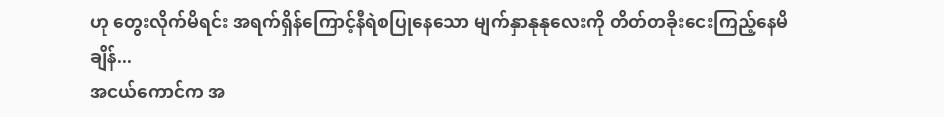ဟု တွေးလိုက်မိရင်း အရက်ရှိန်ကြောင့်နီရဲစပြုနေသော မျက်နှာနုနုလေးကို တိတ်တခိုးငေးကြည့်နေမိချိန်...
အငယ်ကောင်က အ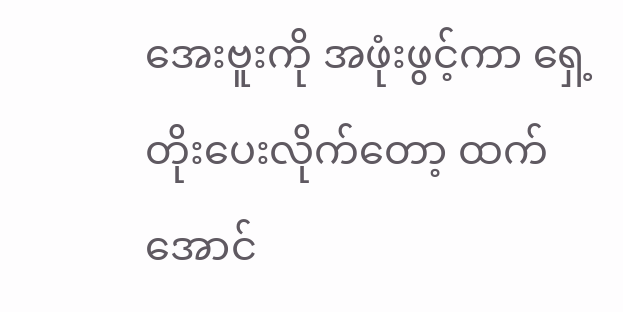အေးဗူးကို အဖုံးဖွင့်ကာ ရှေ့တိုးပေးလိုက်တော့ ထက်အောင်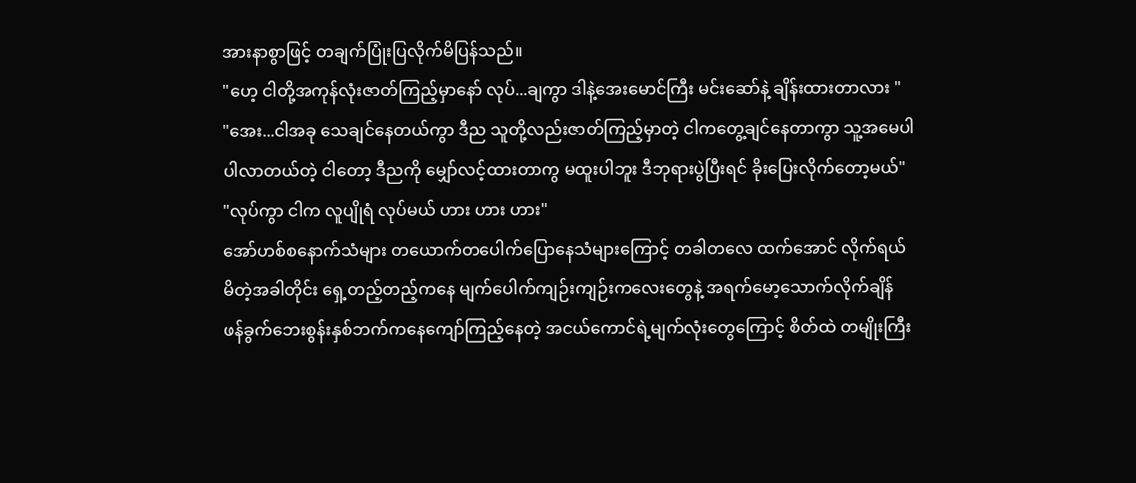အားနာစွာဖြင့် တချက်ပြုံးပြလိုက်မိပြန်သည်။
"ဟေ့ ငါတို့အကုန်လုံးဇာတ်ကြည့်မှာနော် လုပ်...ချကွာ ဒါနဲ့အေးမောင်ကြီး မင်းဆော်နဲ့ ချိန်းထားတာလား "
"အေး...ငါအခု သေချင်နေတယ်ကွာ ဒီည သူတို့လည်းဇာတ်ကြည့်မှာတဲ့ ငါကတွေ့ချင်နေတာကွာ သူ့အမေပါ ပါလာတယ်တဲ့ ငါတော့ ဒီညကို မျှော်လင့်ထားတာကွ မထူးပါဘူး ဒီဘုရားပွဲပြီးရင် ခိုးပြေးလိုက်တော့မယ်"
"လုပ်ကွာ ငါက လူပျိုရံ လုပ်မယ် ဟား ဟား ဟား"
အော်ဟစ်စနောက်သံများ တယောက်တပေါက်ပြောနေသံများကြောင့် တခါတလေ ထက်အောင် လိုက်ရယ်မိတဲ့အခါတိုင်း ရှေ့တည့်တည့်ကနေ မျက်ပေါက်ကျဉ်းကျဉ်းကလေးတွေနဲ့ အရက်မော့သောက်လိုက်ချိန် ဖန်ခွက်ဘေးစွန်းနှစ်ဘက်ကနေကျော်ကြည့်နေတဲ့ အငယ်ကောင်ရဲ့မျက်လုံးတွေကြောင့် စိတ်ထဲ တမျိုးကြီး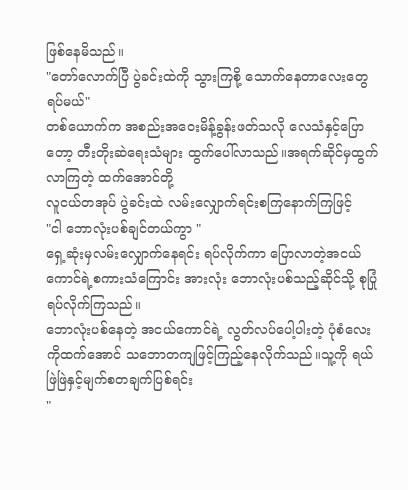ဖြစ်နေမိသည်။
"တော်လောက်ပြီ ပွဲခင်းထဲကို သွားကြစို့ သောက်နေတာလေးတွေ ရပ်မယ်"
တစ်ယောက်က အစည်းအဝေးမိန့်ခွန်းဖတ်သလို လေသံနှင့်ပြောတော့ တီးတိုးဆဲရေးသံများ ထွက်ပေါ်လာသည်။အရက်ဆိုင်မှထွက်လာကြတဲ့ ထက်အောင်တို့
လူငယ်တအုပ် ပွဲခင်းထဲ လမ်းလျှောက်ရင်းစကြနောက်ကြဖြင့်
"ငါ ဘောလုံးပစ်ချင်တယ်ကွာ "
ရှေ့ဆုံးမှလမ်းလျှောက်နေရင်း ရပ်လိုက်ကာ ပြောလာတဲ့အငယ်ကောင်ရဲ့စကားသံကြောင်း အားလုံး ဘောလုံးပစ်သည့်ဆိုင်သို့ စုပြုံရပ်လိုက်ကြသည်။
ဘောလုံးပစ်နေတဲ့ အငယ်ကောင်ရဲ့ လွတ်လပ်ပေါ့ပါးတဲ့ ပုံစံလေးကိုထက်အောင် သဘောတကျဖြင့်ကြည့်နေလိုက်သည်။သူ့ကို ရယ်ဖြဲဖြဲနှင့်မျက်စတချက်ပြစ်ရင်း
"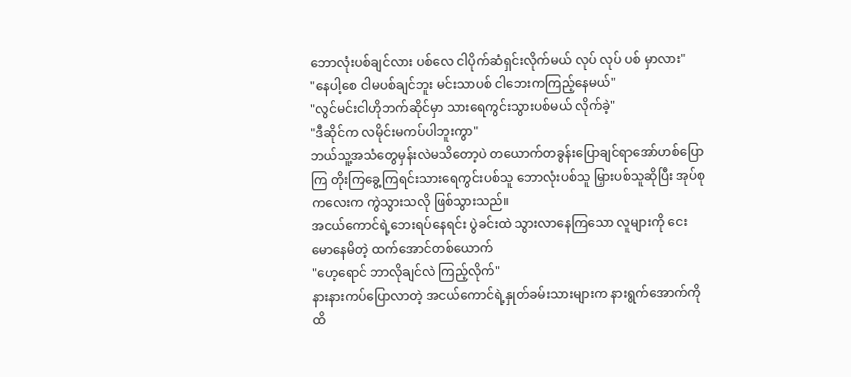ဘောလုံးပစ်ချင်လား ပစ်လေ ငါပိုက်ဆံရှင်းလိုက်မယ် လုပ် လုပ် ပစ် မှာလား"
"နေပါ့စေ ငါမပစ်ချင်ဘူး မင်းသာပစ် ငါဘေးကကြည့်နေမယ်"
"လွင်မင်းငါဟိုဘက်ဆိုင်မှာ သားရေကွင်းသွားပစ်မယ် လိုက်ခဲ့"
"ဒီဆိုင်က လမိုင်းမကပ်ပါဘူးကွာ"
ဘယ်သူ့အသံတွေမှန်းလဲမသိတော့ပဲ တယောက်တခွန်းပြောချင်ရာအော်ဟစ်ပြောကြ တိုးကြခွေ့ကြရင်းသားရေကွင်းပစ်သူ ဘောလုံးပစ်သူ မြှားပစ်သူဆိုပြီး အုပ်စုကလေးက ကွဲသွားသလို ဖြစ်သွားသည်။
အငယ်ကောင်ရဲ့ဘေးရပ်နေရင်း ပွဲခင်းထဲ သွားလာနေကြသော လူများကို ငေးမောနေမိတဲ့ ထက်အောင်တစ်ယောက်
"ဟေ့ရောင် ဘာလိုချင်လဲ ကြည့်လိုက်"
နားနားကပ်ပြောလာတဲ့ အငယ်ကောင်ရဲ့နှုတ်ခမ်းသားများက နားရွက်အောက်ကိုထိ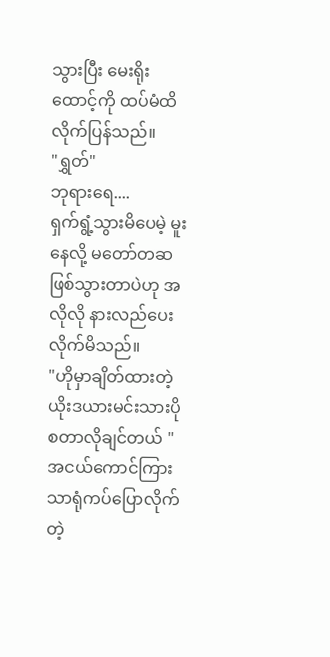သွားပြီး မေးရိုးထောင့်ကို ထပ်မံထိလိုက်ပြန်သည်။
"ရွှတ်"
ဘုရားရေ....
ရှက်ရွံ့သွားမိပေမဲ့ မူးနေလို့ မတော်တဆဖြစ်သွားတာပဲဟု အလိုလို နားလည်ပေးလိုက်မိသည်။
"ဟိုမှာချိတ်ထားတဲ့ ယိုးဒယားမင်းသားပိုစတာလိုချင်တယ် "
အငယ်ကောင်ကြားသာရုံကပ်ပြောလိုက်တဲ့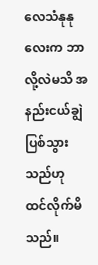လေသံနုနုလေးက ဘာလို့လဲမသိ အနည်းငယ်ချွဲပြစ်သွားသည်ဟု ထင်လိုက်မိသည်။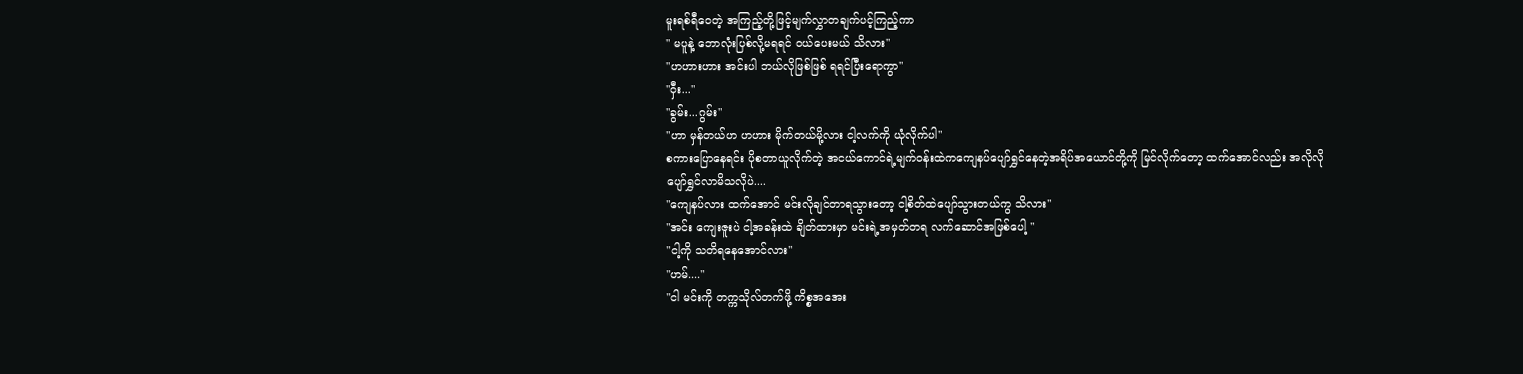မူးရစ်ရီဝေတဲ့ အကြည့်တို့ဖြင့်မျက်လွှာတချက်ပင့်ကြည့်ကာ
" မပူနဲ့ ဘောလုံးပြစ်လို့မရရင် ဝယ်ပေးမယ် သိလား"
"ဟဟားဟား အင်းပါ ဘယ်လိုဖြစ်ဖြစ် ရရင်ပြီးရောကွာ"
"ဝှီး..."
"ခွမ်း...ဂွမ်း"
"ဟာ မှန်တယ်ဟ ဟဟား မိုက်တယ်မို့လား ငါ့လက်ကို ယုံလိုက်ပါ"
စကားပြောနေရင်း ပိုစတာယူလိုက်တဲ့ အငယ်ကောင်ရဲ့မျက်ဝန်းထဲကကျေနပ်ပျော်ရွှင်နေတဲ့အရိပ်အယောင်တို့ကို မြင်လိုက်တော့ ထက်အောင်လည်း အလိုလို ပျော်ရွှင်လာမိသလိုပဲ....
"ကျေနပ်လား ထက်အောင် မင်းလိုချင်တာရသွားတော့ ငါ့စိတ်ထဲပျော်သွားတယ်ကွ သိလား"
"အင်း ကျေးဇူးပဲ ငါ့အခန်းထဲ ချိတ်ထားမှာ မင်းရဲ့အမှတ်တရ လက်ဆောင်အဖြစ်ပေါ့ "
"ငါ့ကို သတိရနေအောင်လား"
"ဟမ်...."
"ငါ မင်းကို တက္ကသိုလ်တက်ဖို့ ကိစ္စအအေး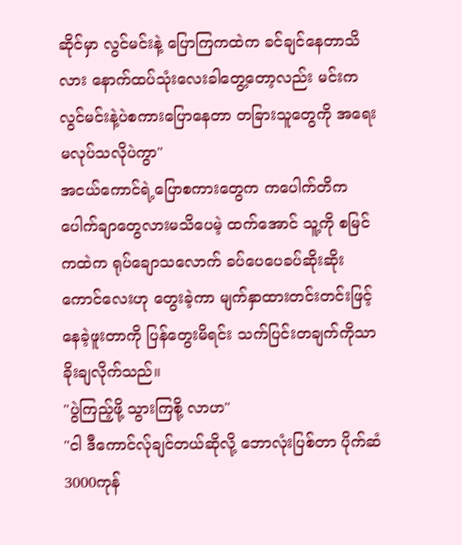ဆိုင်မှာ လွင်မင်းနဲ့ ပြောကြကထဲက ခင်ချင်နေတာသိလား နောက်ထပ်သုံးလေးခါတွေ့တော့လည်း မင်းက လွင်မင်းနဲ့ပဲစကားပြောနေတာ တခြားသူတွေကို အရေးမလုပ်သလိုပဲကွာ"
အငယ်ကောင်ရဲ့ပြောစကားတွေက ကပေါက်တိကပေါက်ချာတွေလားမသိပေမဲ့ ထက်အောင် သူ့ကို စမြင်ကထဲက ရုပ်ချောသလောက် ခပ်ပေပေခပ်ဆိုးဆိုးကောင်လေးဟု တွေးခဲ့ကာ မျက်နှာထားတင်းတင်းဖြင့်နေခဲ့ဖူးတာကို ပြန်တွေးမိရင်း သက်ပြင်းတချက်ကိုသာခိုးချလိုက်သည်။
"ပွဲကြည့်ဖို့ သွားကြစို့ လာဟ"
"ငါ ဒီကောင်လ်ုချင်တယ်ဆိုလို့ ဘောလုံးပြစ်တာ ပိုက်ဆံ3000ကုန်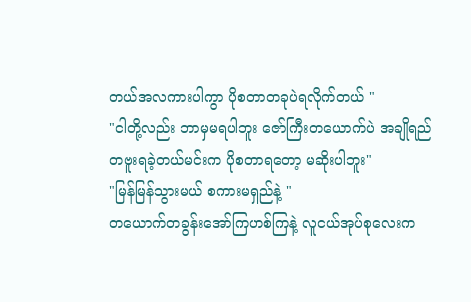တယ်အလကားပါကွာ ပိုစတာတခုပဲရလိုက်တယ် "
"ငါတို့လည်း ဘာမှမရပါဘူး ဇော်ကြီးတယောက်ပဲ အချိုရည်တဗူးရခဲ့တယ်မင်းက ပိုစတာရတော့ မဆိုးပါဘူး"
"မြန်မြန်သွားမယ် စကားမရှည်နဲ့ "
တယောက်တခွန်းအော်ကြဟစ်ကြနဲ့ လူငယ်အုပ်စုလေးက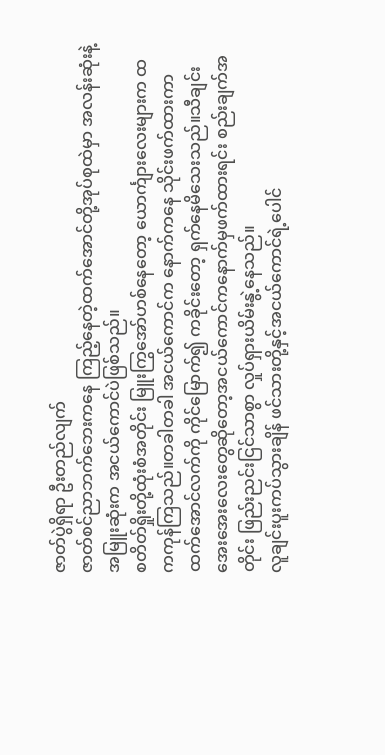ဇာတ်ပွဲရှိရာ ဦးတည်လျက်
ဇာတ်စင်ညာဘက်ဘေးကနေ ကြည့်နေတဲ့ထက်အောင်တို့အုပ်စုထဲမှာ အလန်းဆုံးနဲ့အမြူးဆုံးက အငယ်ကောင်ပဲဖြစ်သည်။
စတိတ်ရှိုးတို့ထုံးစံအတိုင်း မြူးကြွအော်ဟစ်နေတော့ ယောင်္ကျားလေးများက ထကကုန်ကြသည်။တခါတခါ အငယ်ကောင်က နောက်ကနေ သိုင်းဖက်ထားကာထက်အောင်လက်ကို ကိုင်မြောက်၍ ကခိုင်းတော့ ရှက်နေမိသေးသည်။သီချင်းအေးအေးလေးတွေဆိုတော့အငယ်ကောင်ကနောက်မှဖက်ထားရင်း စည်းချက်အတိုင်း ဖြည်းညင်းငြင်သာစွာ လှုပ်ရှားယိမ်းနွဲ့နေသည်။
လူချင်းပူးကပ်သွားချိန် ဖင်သားတို့နှင့်အငယ်ကောင်ရဲ့ပေါင်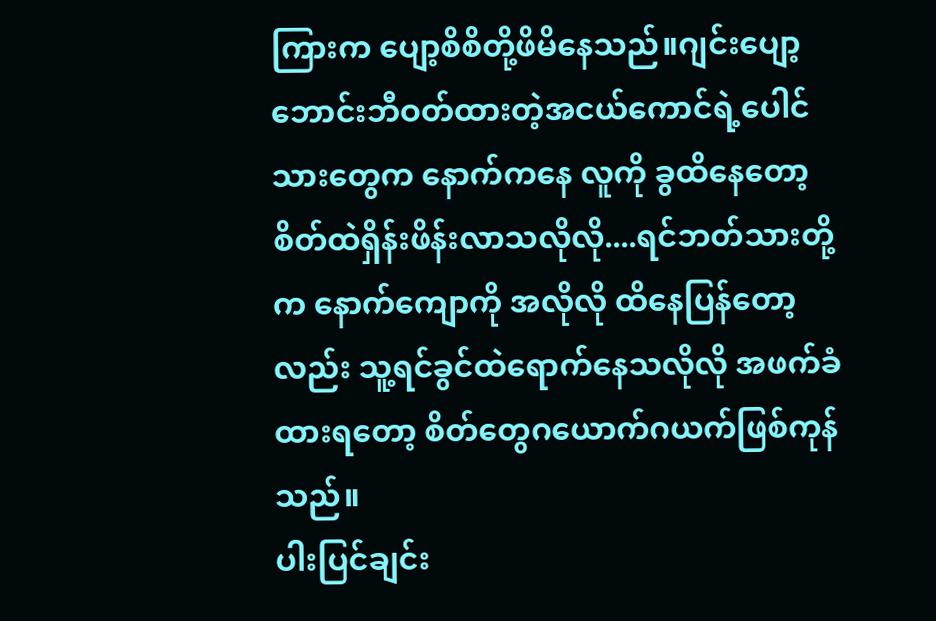ကြားက ပျော့စိစိတို့ဖိမိနေသည်။ဂျင်းပျော့ဘောင်းဘီဝတ်ထားတဲ့အငယ်ကောင်ရဲ့ပေါင်သားတွေက နောက်ကနေ လူကို ခွထိနေတော့ စိတ်ထဲရှိန်းဖိန်းလာသလိုလို....ရင်ဘတ်သားတို့က နောက်ကျောကို အလိုလို ထိနေပြန်တော့လည်း သူ့ရင်ခွင်ထဲရောက်နေသလိုလို အဖက်ခံထားရတော့ စိတ်တွေဂယောက်ဂယက်ဖြစ်ကုန်သည်။
ပါးပြင်ချင်း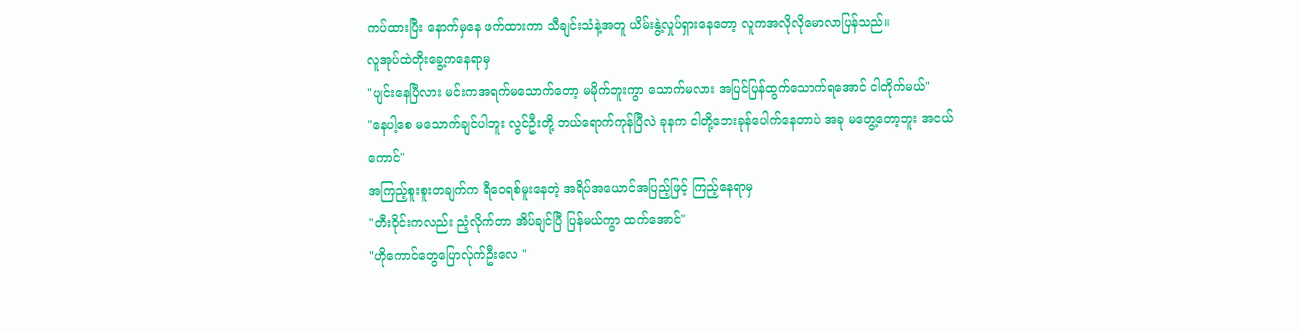ကပ်ထားပြီး နောက်မှနေ ဖက်ထားကာ သီချင်းသံနဲ့အတူ ယိမ်းနွဲ့လှုပ်ရှားနေတော့ လူကအလိုလိုမောလာပြန်သည်။
လူအုပ်ထဲတိုးခွေ့ကနေရာမှ
"ပျင်းနေပြီလား မင်းကအရက်မသောက်တော့ မမိုက်ဘူးကွာ သောက်မလား အပြင်ပြန်ထွက်သောက်ရအောင် ငါတိုက်မယ်"
"နေပါ့စေ မသောက်ချင်ပါဘူး လွင်ဦးတို့ ဘယ်ရောက်ကုန်ပြီလဲ ခုနက ငါတို့ဘေးခုန်ပေါက်နေတာပဲ အခု မတွေ့တော့ဘူး အငယ်ကောင်"
အကြည့်စူးစူးတချက်က ရီဝေရစ်မူးနေတဲ့ အရိပ်အယောင်အပြည့်ဖြင့် ကြည့်နေရာမှ
"တီးဝိုင်းကလည်း ညံ့လိုက်တာ အိပ်ချင်ပြီ ပြန်မယ်ကွာ ထက်အောင်"
"ဟိုကောင်တွေပြောလ်ုက်ဦးလေ "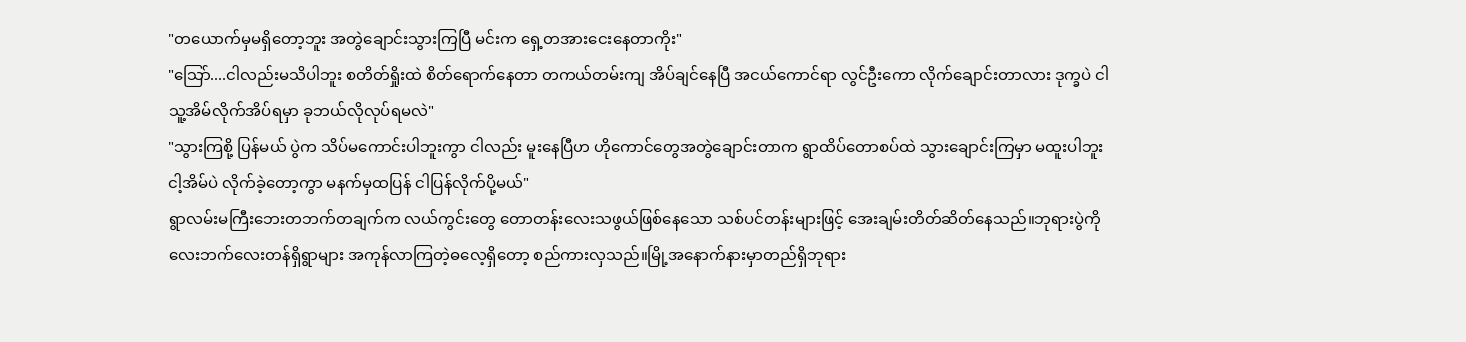"တယောက်မှမရှိတော့ဘူး အတွဲချောင်းသွားကြပြီ မင်းက ရှေ့တအားငေးနေတာကိုး"
"သြော်....ငါလည်းမသိပါဘူး စတိတ်ရှိုးထဲ စိတ်ရောက်နေတာ တကယ်တမ်းကျ အိပ်ချင်နေပြီ အငယ်ကောင်ရာ လွင်ဦးကော လိုက်ချောင်းတာလား ဒုက္ခပဲ ငါသူ့အိမ်လိုက်အိပ်ရမှာ ခုဘယ်လိုလုပ်ရမလဲ"
"သွားကြစို့ ပြန်မယ် ပွဲက သိပ်မကောင်းပါဘူးကွာ ငါလည်း မူးနေပြီဟ ဟိုကောင်တွေအတွဲချောင်းတာက ရွာထိပ်တောစပ်ထဲ သွားချောင်းကြမှာ မထူးပါဘူး ငါ့အိမ်ပဲ လိုက်ခဲ့တော့ကွာ မနက်မှထပြန် ငါပြန်လိုက်ပို့မယ်"
ရွာလမ်းမကြီးဘေးတဘက်တချက်က လယ်ကွင်းတွေ တောတန်းလေးသဖွယ်ဖြစ်နေသော သစ်ပင်တန်းများဖြင့် အေးချမ်းတိတ်ဆိတ်နေသည်။ဘုရားပွဲကို လေးဘက်လေးတန်ရှိရွာများ အကုန်လာကြတဲ့ဓလေ့ရှိတော့ စည်ကားလှသည်။မြို့အနောက်နားမှာတည်ရှိဘုရား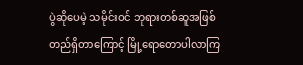ပွဲဆိုပေမဲ့ သမိုင်းဝင် ဘုရားတစ်ဆူအဖြစ်တည်ရှိတာကြောင့် မြို့ရောတောပါလာကြ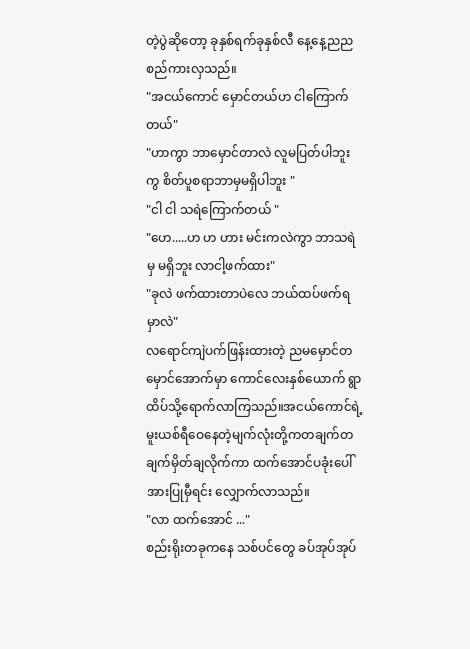တဲ့ပွဲဆိုတော့ ခုနှစ်ရက်ခုနှစ်လီ နေ့နေ့ညည စည်ကားလှသည်။
"အငယ်ကောင် မှောင်တယ်ဟ ငါကြောက်တယ်"
"ဟာကွာ ဘာမှောင်တာလဲ လူမပြတ်ပါဘူးကွ စိတ်ပူစရာဘာမှမရှိပါဘူး "
"ငါ ငါ သရဲကြောက်တယ် "
"ဟေ.....ဟ ဟ ဟား မင်းကလဲကွာ ဘာသရဲမှ မရှိဘူး လာငါ့ဖက်ထား"
"ခုလဲ ဖက်ထားတာပဲလေ ဘယ်ထပ်ဖက်ရမှာလဲ"
လရောင်ကျဲပက်ဖြန်းထားတဲ့ ညမမှောင်တမှောင်အောက်မှာ ကောင်လေးနှစ်ယောက် ရွာထိပ်သို့ရောက်လာကြသည်။အငယ်ကောင်ရဲ့ မူးယစ်ရီဝေနေတဲ့မျက်လုံးတို့ကတချက်တချက်မှိတ်ချလိုက်ကာ ထက်အောင်ပခုံးပေါ်အားပြုမှီရင်း လျှောက်လာသည်။
"လာ ထက်အောင် ..."
စည်းရိုးတခုကနေ သစ်ပင်တွေ ခပ်အုပ်အုပ်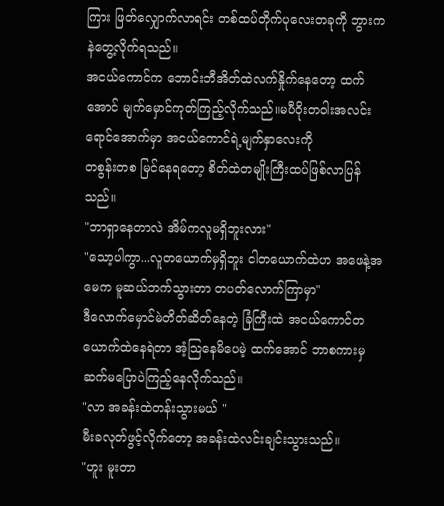ကြား ဖြတ်လျှောက်လာရင်း တစ်ထပ်တိုက်ပုလေးတခုကို ဘွားကနဲတွေ့လိုက်ရသည်။
အငယ်ကောင်က ဘောင်းဘီအိတ်ထဲလက်နှိုက်နေတော့ ထက်အောင် မျက်မှောင်ကုတ်ကြည့်လိုက်သည်။မပီဝိုးတဝါးအလင်းရောင်အောက်မှာ အငယ်ကောင်ရဲ့မျက်နှာလေးကို
တစွန်းတစ မြင်နေရတော့ စိတ်ထဲတမျိုးကြီးထပ်ဖြစ်လာပြန်သည်။
"ဘာရှာနေတာလဲ အိမ်ကလူမရှိဘူးလား"
"သော့ပါကွာ...လူတယောက်မှရှိဘူး ငါတယောက်ထဲဟ အဖေနဲ့အမေက မူဆယ်ဘက်သွားတာ တပတ်လောက်ကြာမှာ"
ဒီလောက်မှောင်မဲတိတ်ဆိတ်နေတဲ့ ခြံကြီးထဲ အငယ်ကောင်တယောက်ထဲနေရဲတာ အံ့သြနေမိပေမဲ့ ထက်အောင် ဘာစကားမှဆက်မပြောပဲကြည့်နေလိုက်သည်။
"လာ အခန်းထဲတန်းသွားမယ် "
မီးခလုတ်ဖွင့်လိုက်တော့ အခန်းထဲလင်းချင်းသွားသည်။
"ဟူး မူးတာ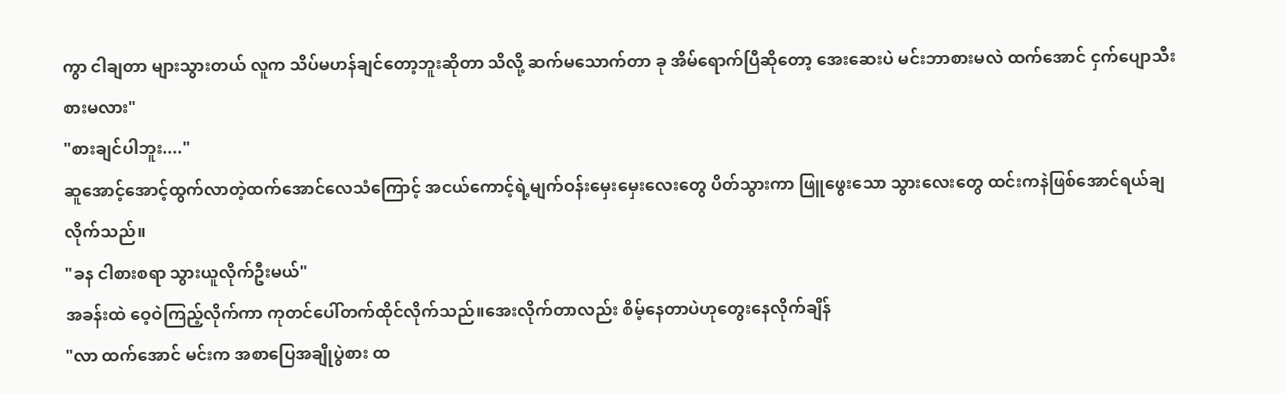ကွာ ငါချတာ များသွားတယ် လူက သိပ်မဟန်ချင်တော့ဘူးဆိုတာ သိလို့ ဆက်မသောက်တာ ခု အိမ်ရောက်ပြီဆိုတော့ အေးဆေးပဲ မင်းဘာစားမလဲ ထက်အောင် ငှက်ပျောသီးစားမလား"
"စားချင်ပါဘူး...."
ဆူအောင့်အောင့်ထွက်လာတဲ့ထက်အောင်လေသံကြောင့် အငယ်ကောင့်ရဲ့မျက်ဝန်းမှေးမှေးလေးတွေ ပိတ်သွားကာ ဖြူဖွေးသော သွားလေးတွေ ထင်းကနဲဖြစ်အောင်ရယ်ချလိုက်သည်။
"ခန ငါစားစရာ သွားယူလိုက်ဦးမယ်"
အခန်းထဲ ဝေ့ဝဲကြည့်လိုက်ကာ ကုတင်ပေါ်တက်ထိုင်လိုက်သည်။အေးလိုက်တာလည်း စိမ့်နေတာပဲဟုတွေးနေလိုက်ချိန်
"လာ ထက်အောင် မင်းက အစာပြေအချိုပွဲစား ထ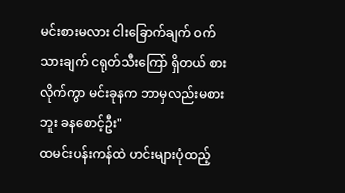မင်းစားမလား ငါးခြောက်ချက် ဝက်သားချက် ငရုတ်သီးကြော် ရှိတယ် စားလိုက်ကွာ မင်းခုနက ဘာမှလည်းမစားဘူး ခနစောင့်ဦး"
ထမင်းပန်းကန်ထဲ ဟင်းများပုံထည့်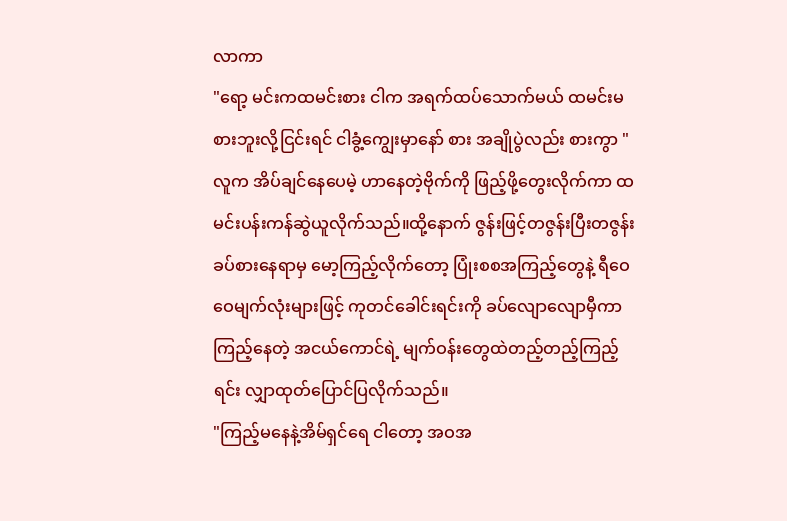လာကာ
"ရော့ မင်းကထမင်းစား ငါက အရက်ထပ်သောက်မယ် ထမင်းမစားဘူးလို့ငြင်းရင် ငါခွံ့ကျွေးမှာနော် စား အချိုပွဲလည်း စားကွာ "
လူက အိပ်ချင်နေပေမဲ့ ဟာနေတဲ့ဗိုက်ကို ဖြည့်ဖို့တွေးလိုက်ကာ ထမင်းပန်းကန်ဆွဲယူလိုက်သည်။ထို့နောက် ဇွန်းဖြင့်တဇွန်းပြီးတဇွန်းခပ်စားနေရာမှ မော့ကြည့်လိုက်တော့ ပြုံးစစအကြည့်တွေနဲ့ ရီဝေဝေမျက်လုံးများဖြင့် ကုတင်ခေါင်းရင်းကို ခပ်လျောလျောမှီကာကြည့်နေတဲ့ အငယ်ကောင်ရဲ့ မျက်ဝန်းတွေထဲတည့်တည့်ကြည့်ရင်း လျှာထုတ်ပြောင်ပြလိုက်သည်။
"ကြည့်မနေနဲ့အိမ်ရှင်ရေ ငါတော့ အဝအ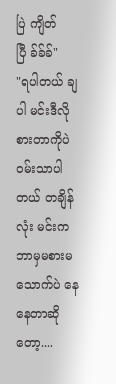ပြဲ ကျိတ်ပြီ ခ်ခ်ခ်"
"ရပါတယ် ချပါ မင်းဒီလို စားတာကိုပဲ ဝမ်းသာပါတယ် တချိန်လုံး မင်းက ဘာမှမစားမသောက်ပဲ နေနေတာဆိုတော့....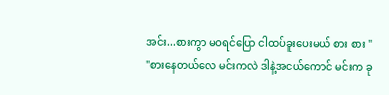အင်း...စားကွာ မဝရင်ပြော ငါထပ်ခူးပေးမယ် စား စား "
"စားနေတယ်လေ မင်းကလဲ ဒါနဲ့အငယ်ကောင် မင်းက ခု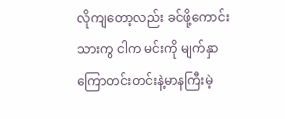လိုကျတော့လည်း ခင်ဖို့ကောင်းသားကွ ငါက မင်းကို မျက်နှာကြောတင်းတင်းနဲ့မာနကြီးမဲ့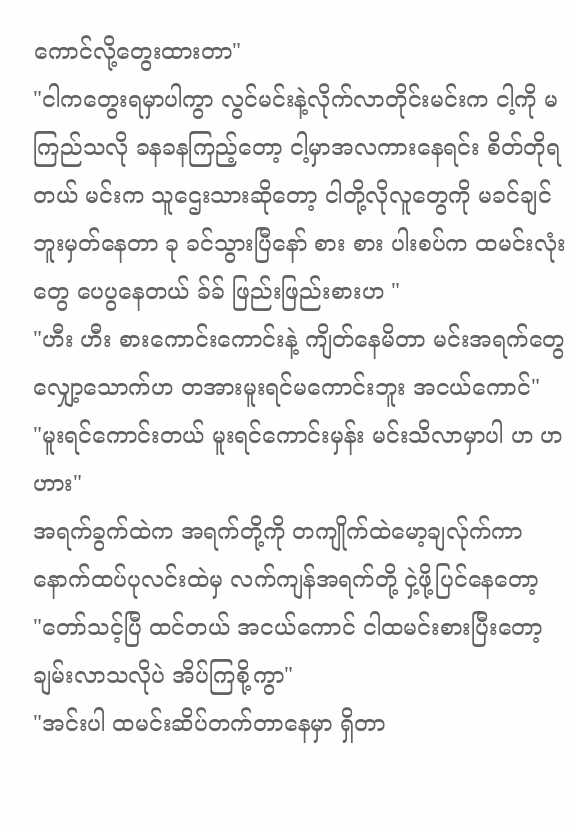ကောင်လို့တွေးထားတာ"
"ငါကတွေးရမှာပါကွာ လွင်မင်းနဲ့လိုက်လာတိုင်းမင်းက ငါ့ကို မကြည်သလို ခနခနကြည့်တော့ ငါ့မှာအလကားနေရင်း စိတ်တိုရတယ် မင်းက သူဌေးသားဆိုတော့ ငါတို့လိုလူတွေကို မခင်ချင်ဘူးမှတ်နေတာ ခု ခင်သွားပြီနော် စား စား ပါးစပ်က ထမင်းလုံးတွေ ပေပွနေတယ် ခ်ခ် ဖြည်းဖြည်းစားဟ "
"ဟီး ဟီး စားကောင်းကောင်းနဲ့ ကျိတ်နေမိတာ မင်းအရက်တွေ လျှော့သောက်ဟ တအားမူးရင်မကောင်းဘူး အငယ်ကောင်"
"မူးရင်ကောင်းတယ် မူးရင်ကောင်းမှန်း မင်းသိလာမှာပါ ဟ ဟ ဟား"
အရက်ခွက်ထဲက အရက်တို့ကို တကျိုက်ထဲမော့ချလ်ုက်ကာ နောက်ထပ်ပုလင်းထဲမှ လက်ကျန်အရက်တို့ ငှဲ့ဖို့ပြင်နေတော့
"တော်သင့်ပြီ ထင်တယ် အငယ်ကောင် ငါထမင်းစားပြီးတော့ ချမ်းလာသလိုပဲ အိပ်ကြစို့ကွာ"
"အင်းပါ ထမင်းဆိပ်တက်တာနေမှာ ရှိတာ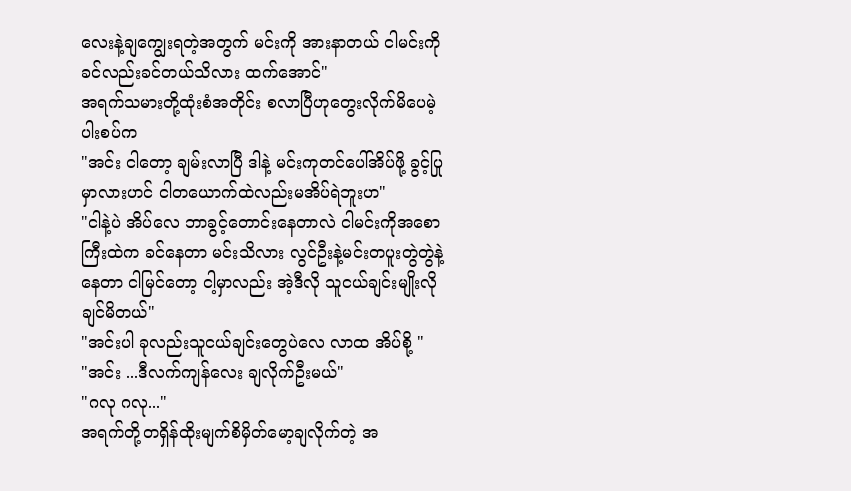လေးနဲ့ချကျွေးရတဲ့အတွက် မင်းကို အားနာတယ် ငါမင်းကိုခင်လည်းခင်တယ်သိလား ထက်အောင်"
အရက်သမားတို့ထုံးစံအတိုင်း စလာပြီဟုတွေးလိုက်မိပေမဲ့ ပါးစပ်က
"အင်း ငါတော့ ချမ်းလာပြီ ဒါနဲ့ မင်းကုတင်ပေါ်အိပ်ဖို့ ခွင့်ပြုမှာလားဟင် ငါတယောက်ထဲလည်းမအိပ်ရဲဘူးဟ"
"ငါနဲ့ပဲ အိပ်လေ ဘာခွင့်တောင်းနေတာလဲ ငါမင်းကိုအစောကြီးထဲက ခင်နေတာ မင်းသိလား လွင်ဦးနဲ့မင်းတပူးတွဲတွဲနဲ့နေတာ ငါမြင်တော့ ငါ့မှာလည်း အဲ့ဒီလို သူငယ်ချင်းမျိုးလိုချင်မိတယ်"
"အင်းပါ ခုလည်းသူငယ်ချင်းတွေပဲလေ လာထ အိပ်စို့ "
"အင်း ...ဒီလက်ကျန်လေး ချလိုက်ဦးမယ်"
"ဂလု ဂလု..."
အရက်တို့တရှိန်ထိုးမျက်စိမှိတ်မော့ချလိုက်တဲ့ အ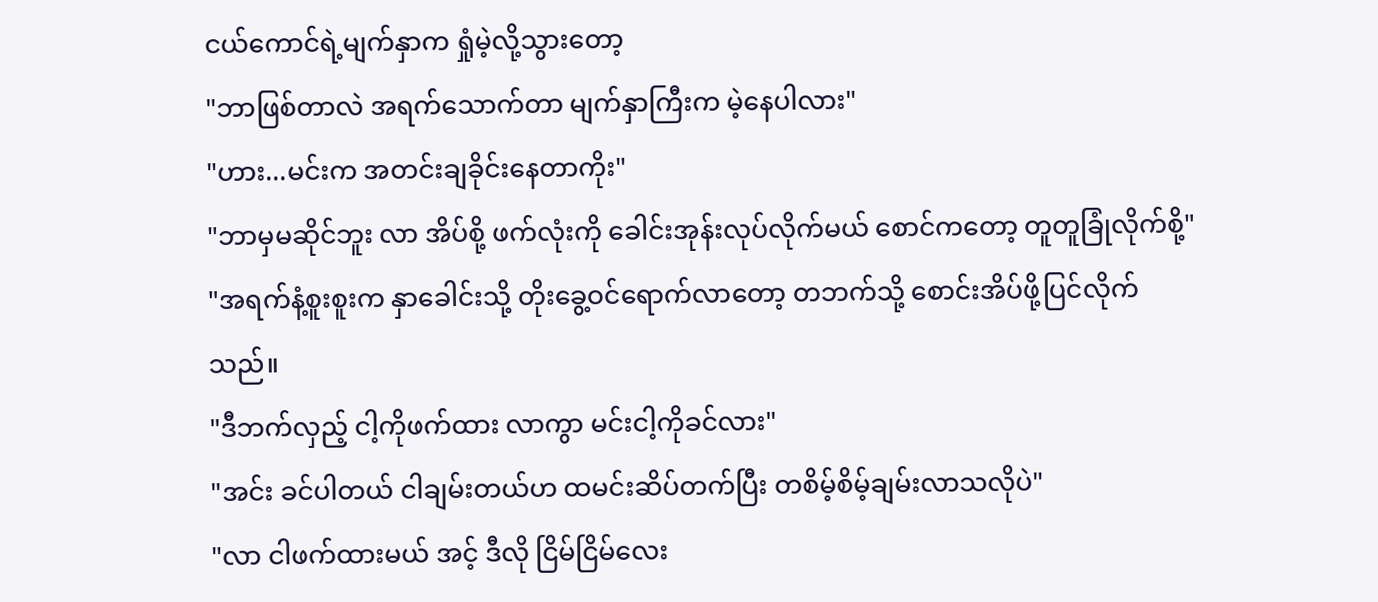ငယ်ကောင်ရဲ့မျက်နှာက ရှုံမဲ့လို့သွားတော့
"ဘာဖြစ်တာလဲ အရက်သောက်တာ မျက်နှာကြီးက မဲ့နေပါလား"
"ဟား...မင်းက အတင်းချခိုင်းနေတာကိုး"
"ဘာမှမဆိုင်ဘူး လာ အိပ်စို့ ဖက်လုံးကို ခေါင်းအုန်းလုပ်လိုက်မယ် စောင်ကတော့ တူတူခြုံလိုက်စို့"
"အရက်နံ့စူးစူးက နှာခေါင်းသို့ တိုးခွေ့ဝင်ရောက်လာတော့ တဘက်သို့ စောင်းအိပ်ဖို့ပြင်လိုက်သည်။
"ဒီဘက်လှည့် ငါ့ကိုဖက်ထား လာကွာ မင်းငါ့ကိုခင်လား"
"အင်း ခင်ပါတယ် ငါချမ်းတယ်ဟ ထမင်းဆိပ်တက်ပြီး တစိမ့်စိမ့်ချမ်းလာသလိုပဲ"
"လာ ငါဖက်ထားမယ် အင့် ဒီလို ငြိမ်ငြိမ်လေး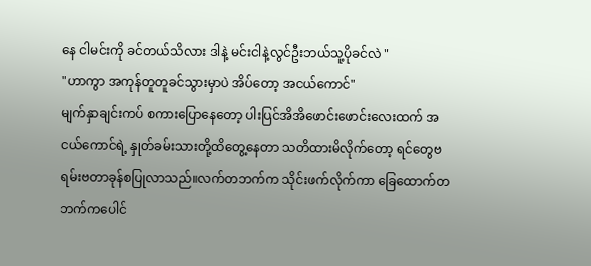နေ ငါမင်းကို ခင်တယ်သိလား ဒါနဲ့ မင်းငါနဲ့လွင်ဦးဘယ်သူ့ပိုခင်လဲ "
"ဟာကွာ အကုန်တူတူခင်သွားမှာပဲ အိပ်တော့ အငယ်ကောင်"
မျက်နှာချင်းကပ် စကားပြောနေတော့ ပါးပြင်အိအိဖောင်းဖောင်းလေးထက် အငယ်ကောင်ရဲ့ နှုတ်ခမ်းသားတို့ထိတွေ့နေတာ သတိထားမိလိုက်တော့ ရင်တွေဗရမ်းဗတာခုန်စပြုလာသည်။လက်တဘက်က သိုင်းဖက်လိုက်ကာ ခြေထောက်တဘက်ကပေါင်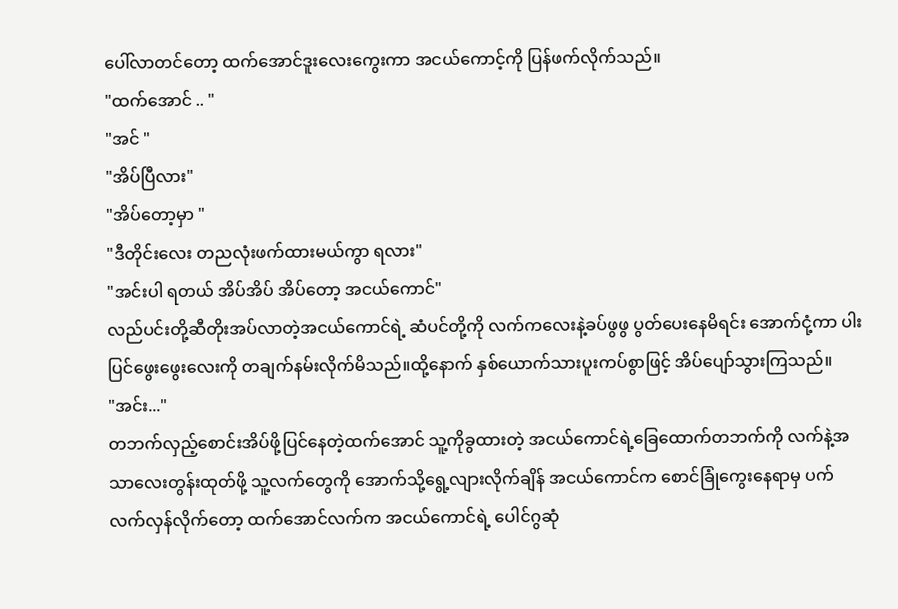ပေါ်လာတင်တော့ ထက်အောင်ဒူးလေးကွေးကာ အငယ်ကောင့်ကို ပြန်ဖက်လိုက်သည်။
"ထက်အောင် .. "
"အင် "
"အိပ်ပြီလား"
"အိပ်တော့မှာ "
"ဒီတိုင်းလေး တညလုံးဖက်ထားမယ်ကွာ ရလား"
"အင်းပါ ရတယ် အိပ်အိပ် အိပ်တော့ အငယ်ကောင်"
လည်ပင်းတို့ဆီတိုးအပ်လာတဲ့အငယ်ကောင်ရဲ့ ဆံပင်တို့ကို လက်ကလေးနဲ့ခပ်ဖွဖွ ပွတ်ပေးနေမိရင်း အောက်ငုံ့ကာ ပါးပြင်ဖွေးဖွေးလေးကို တချက်နမ်းလိုက်မိသည်။ထို့နောက် နှစ်ယောက်သားပူးကပ်စွာဖြင့် အိပ်ပျော်သွားကြသည်။
"အင်း..."
တဘက်လှည့်စောင်းအိပ်ဖို့ပြင်နေတဲ့ထက်အောင် သူ့ကိုခွထားတဲ့ အငယ်ကောင်ရဲ့ခြေထောက်တဘက်ကို လက်နဲ့အသာလေးတွန်းထုတ်ဖို့ သူ့လက်တွေကို အောက်သို့ရွေ့လျားလိုက်ချိန် အငယ်ကောင်က စောင်ခြုံကွေးနေရာမှ ပက်လက်လှန်လိုက်တော့ ထက်အောင်လက်က အငယ်ကောင်ရဲ့ ပေါင်ဂွဆုံ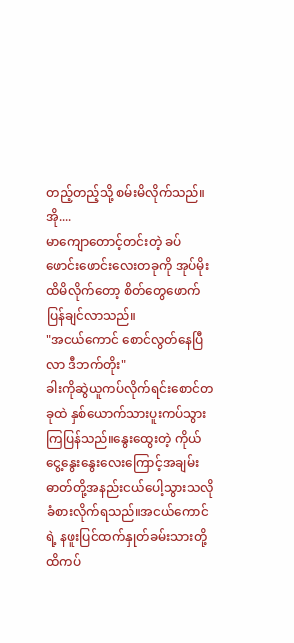တည့်တည့်သို့ စမ်းမိလိုက်သည်။
အို....
မာကျောတောင့်တင်းတဲ့ ခပ်ဖောင်းဖောင်းလေးတခုကို အုပ်မိုးထိမိလိုက်တော့ စိတ်တွေဖောက်ပြန်ချင်လာသည်။
"အငယ်ကောင် စောင်လွတ်နေပြီ လာ ဒီဘက်တိုး"
ခါးကိုဆွဲယူကပ်လိုက်ရင်းစောင်တခုထဲ နှစ်ယောက်သားပူးကပ်သွားကြပြန်သည်။နွေးထွေးတဲ့ ကိုယ်ငွေ့နွေးနွေးလေးကြောင့်အချမ်းဓာတ်တို့အနည်းငယ်ပေါ့သွားသလို ခံစားလိုက်ရသည်။အငယ်ကောင်ရဲ့ နဖူးပြင်ထက်နှုတ်ခမ်းသားတို့ထိကပ်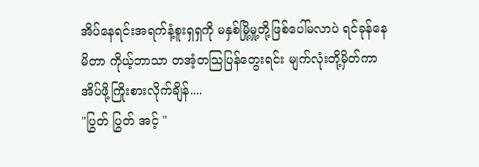အိပ်နေရင်းအရက်နံ့စူးရှရှကို မနှစ်မြို့မှု့တို့ဖြစ်ပေါ်မလာပဲ ရင်ခုန်နေမိတာ ကိုယ့်ဘာသာ တအံ့တသြပြန်တွေးရင်း မျက်လုံးတို့မှိတ်ကာ အိပ်ဖို့ကြိုးစားလိုက်ချိန်....
"ပြွတ် ပြွတ် အင့် "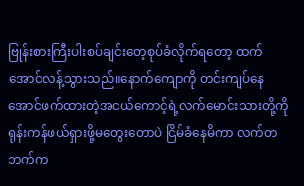ဗြုန်းစားကြီးပါးစပ်ချင်းတေ့စုပ်ခံလိုက်ရတော့ ထက်အောင်လန့်သွားသည်။နောက်ကျောကို တင်းကျပ်နေအောင်ဖက်ထားတဲ့အငယ်ကောင့်ရဲ့လက်မောင်းသားတို့ကို ရုန်းကန်ဖယ်ရှားဖို့မတွေးတောပဲ ငြိမ်ခံနေမိကာ လက်တဘက်က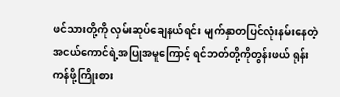ဖင်သားတို့ကို လှမ်းဆုပ်ချေနယ်ရင်း မျက်နှာတပြင်လုံးနမ်းနေတဲ့ အငယ်ကောင်ရဲ့အပြုအမူကြောင့် ရင်ဘတ်တို့ကိုတွန်းဖယ် ရုန်းကန်ဖို့ကြိုးစား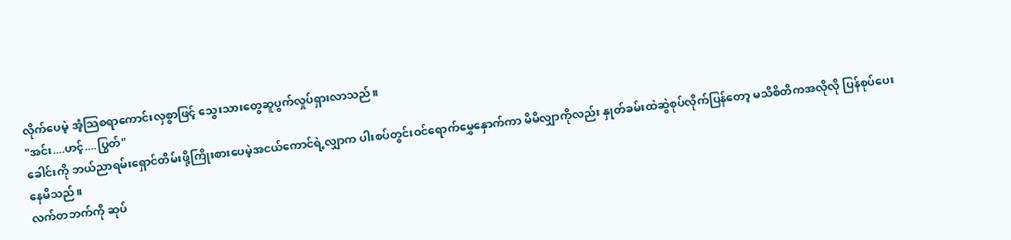လိုက်ပေမဲ့ အံ့သြစရာကောင်းလှစွာဖြင့် သွေးသားတွေဆူပွက်လှုပ်ရှားလာသည်။
"အင်း....ဟင့်....ပြွတ်"
ခေါင်းကို ဘယ်ညာရမ်းရှောင်တိမ်းဖို့ကြိုးစားပေမဲ့အငယ်ကောင်ရဲ့လျှာက ပါးစပ်တွင်းဝင်ရောက်မွှေနှောက်ကာ မိမိလျှာကိုလည်း နှုတ်ခမ်းထဲဆွဲစုပ်လိုက်ပြန်တော့ မသိစိတိကအလိုလို ပြန်စုပ်ပေးနေမိသည်။
လက်တဘက်ကို ဆုပ်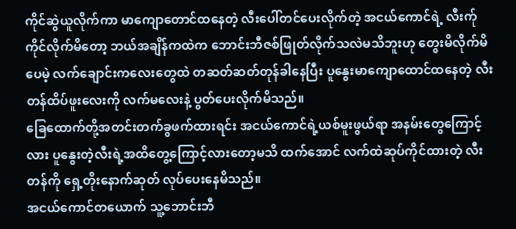ကိုင်ဆွဲယူလိုက်ကာ မာကျောတောင်ထနေတဲ့ လီးပေါ်တင်ပေးလိုက်တဲ့ အငယ်ကောင်ရဲ့ လီးက်ုကိုင်လိုက်မိတော့ ဘယ်အချိန်ကထဲက ဘောင်းဘီဇစ်ဖြုတ်လိုက်သလဲမသိဘူးဟု တွေးမိလိုက်မိပေမဲ့ လက်ချောင်းကလေးတွေထဲ တဆတ်ဆတ်တုန်ခါနေပြီး ပူနွေးမာကျောထောင်ထနေတဲ့ လီးတန်ထိပ်ဖူးလေးကို လက်မလေးနဲ့ ပွတ်ပေးလိုက်မိသည်။
ခြေထောက်တို့အတင်းတက်ခွဖက်ထားရင်း အငယ်ကောင်ရဲ့ယစ်မူးဖွယ်ရာ အနမ်းတွေကြောင့်လား ပူနွေးတဲ့လီးရဲ့အထိတွေ့ကြောင့်လားတော့မသိ ထက်အောင် လက်ထဲဆုပ်ကိုင်ထားတဲ့ လီးတန်ကို ရှေ့တိုးနောက်ဆုတ် လုပ်ပေးနေမိသည်။
အငယ်ကောင်တယောက် သူ့ဘောင်းဘီ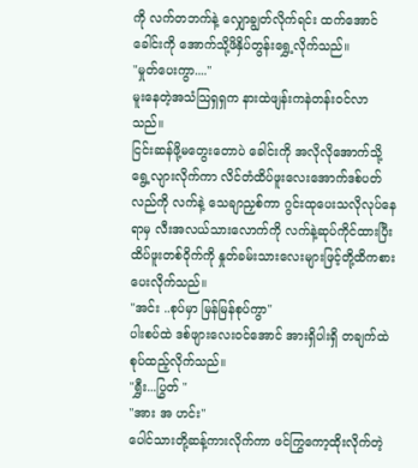ကို လက်တဘက်နဲ့ လျှောချွတ်လိုက်ရင်း ထက်အောင်ခေါင်းကို အောက်သို့ဖိနှိပ်တွန်းရွှေ့လိုက်သည်။
"မှုတ်ပေးကွာ...."
မူးနေတဲ့အသံသြရှရှက နားထဲဖျန်းကနဲတန်းဝင်လာသည်။
ငြင်းဆန်ဖို့မတွေးတောပဲ ခေါင်းကို အလိုလိုအောက်သို့ရွေ့လျားလိုက်ကာ လိင်တံထိပ်ဖူးလေးအောက်ဒစ်ပတ်လည်ကို လက်နဲ့ သေချာညှစ်ကာ ဂွင်းထုပေးသလိုလုပ်နေရာမှ လီးအလယ်သားလောက်ကို လက်နဲ့ဆုပ်ကိုင်ထားပြီး ထိပ်ဖူးတစ်ဝိုက်ကို နှုတ်ခမ်းသားလေးများဖြင့်တို့ထိကစားပေးလိုက်သည်။
"အင်း ..စုပ်မှာ မြန်မြန်စုပ်ကွာ"
ပါးစပ်ထဲ ဒစ်ဖျားလေးဝင်အောင် အားရှိပါးရှိ တချက်ထဲ စုပ်ထည့်လိုက်သည်။
"ရွှီး...ပြွတ် "
"အား အ ဟင်း"
ပေါင်သားတို့ဆန့်ကားလိုက်ကာ ဖင်ကြွကော့ထိုးလိုက်တဲ့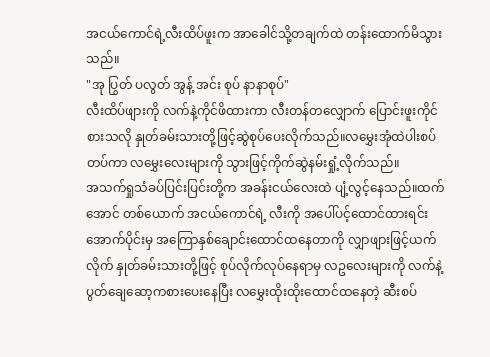အငယ်ကောင်ရဲ့လီးထိပ်ဖူးက အာခေါင်သို့တချက်ထဲ တန်းထောက်မိသွားသည်။
"အု ပြွတ် ပလွတ် အွန့် အင်း စုပ် နာနာစုပ်"
လီးထိပ်ဖျားကို လက်နဲ့ကိုင်ဖိထားကာ လီးတန်တလျှောက် ပြောင်းဖူးကိုင်စားသလို နှုတ်ခမ်းသားတို့ဖြင့်ဆွဲစုပ်ပေးလိုက်သည်။လမွှေးအုံထဲပါးစပ်တပ်ကာ လမွှေးလေးများကို သွားဖြင့်ကိုက်ဆွဲနမ်းရှုံ့လိုက်သည်။
အသက်ရှုသံခပ်ပြင်းပြင်းတို့က အခန်းငယ်လေးထဲ ပျံ့လွင့်နေသည်။ထက်အောင် တစ်ယောက် အငယ်ကောင်ရဲ့ လီးကို အပေါ်ပင့်ထောင်ထားရင်း အောက်ပိုင်းမှ အကြောနှစ်ချောင်းထောင်ထနေတာကို လျှာဖျားဖြင့်ယက်လိုက် နှုတ်ခမ်းသားတို့ဖြင့် စုပ်လိုက်လုပ်နေရာမှ လဥလေးများကို လက်နဲ့ပွတ်ချေဆော့ကစားပေးနေပြီး လမွှေးထိုးထိုးထောင်ထနေတဲ့ ဆီးစပ်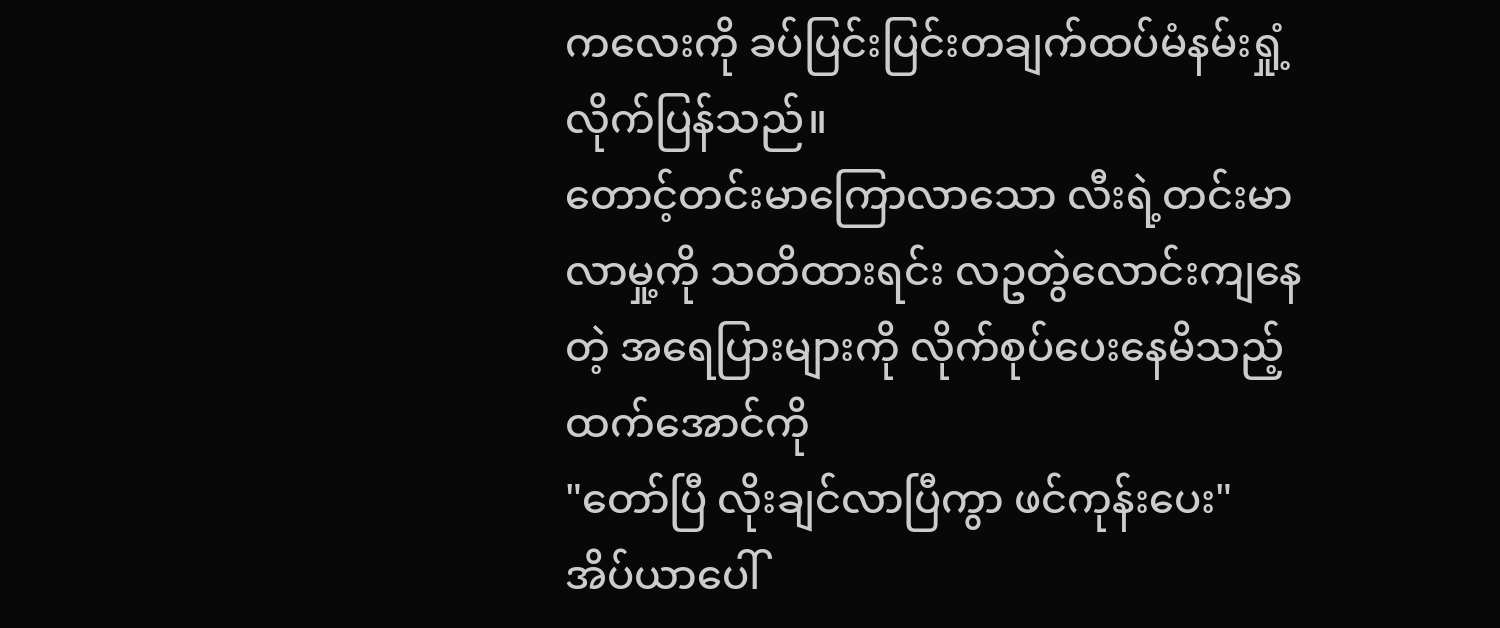ကလေးကို ခပ်ပြင်းပြင်းတချက်ထပ်မံနမ်းရှုံ့လိုက်ပြန်သည်။
တောင့်တင်းမာကြောလာသော လီးရဲ့တင်းမာလာမှု့ကို သတိထားရင်း လဥတွဲလောင်းကျနေတဲ့ အရေပြားများကို လိုက်စုပ်ပေးနေမိသည့် ထက်အောင်ကို
"တော်ပြီ လိုးချင်လာပြီကွာ ဖင်ကုန်းပေး"
အိပ်ယာပေါ်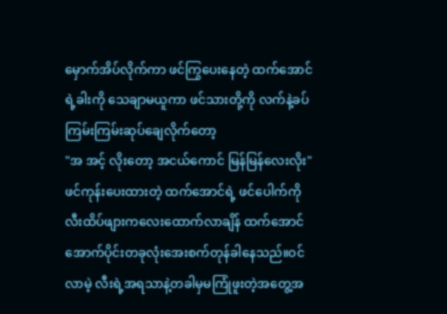မှောက်အိပ်လိုက်ကာ ဖင်ကြွပေးနေတဲ့ ထက်အောင်ရဲ့ခါးကို သေချာမယူကာ ဖင်သားတို့ကို လက်နဲ့ခပ်ကြမ်းကြမ်းဆုပ်ချေလိုက်တော့
"အ အင့် လိုးတော့ အငယ်ကောင် မြန်မြန်လေးလိုး"
ဖင်ကုန်းပေးထားတဲ့ ထက်အောင်ရဲ့ ဖင်ပေါက်ကို လီးထိပ်ဖျားကလေးထောက်လာချိန် ထက်အောင် အောက်ပိုင်းတခုလုံးအေးစက်တုန်ခါနေသည်။ဝင်လာမဲ့ လီးရဲ့အရသာနဲ့တခါမှမကြုံဖူးတဲ့အတွေ့အ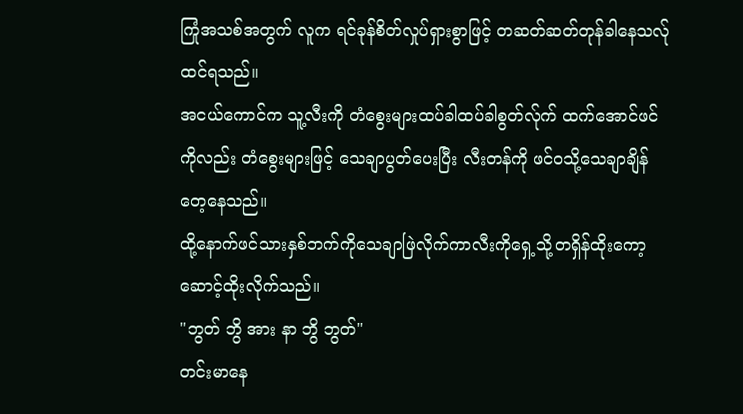ကြုံအသစ်အတွက် လူက ရင်ခုန်စိတ်လှုပ်ရှားစွာဖြင့် တဆတ်ဆတ်တုန်ခါနေသလ်ုထင်ရသည်။
အငယ်ကောင်က သူ့လီးကို တံစွေးများထပ်ခါထပ်ခါစွတ်လ်ုက် ထက်အောင်ဖင်ကိုလည်း တံစွေးများဖြင့် သေချာပွတ်ပေးပြီး လီးတန်ကို ဖင်ဝသို့သေချာချိန်တေ့နေသည်။
ထို့နောက်ဖင်သားနှစ်ဘက်ကိုသေချာဖြဲလိုက်ကာလီးကိုရှေ့သို့တရှိန်ထိုးကော့ဆောင့်ထိုးလိုက်သည်။
"ဘွတ် ဘွိ အား နာ ဘွိ ဘွတ်"
တင်းမာနေ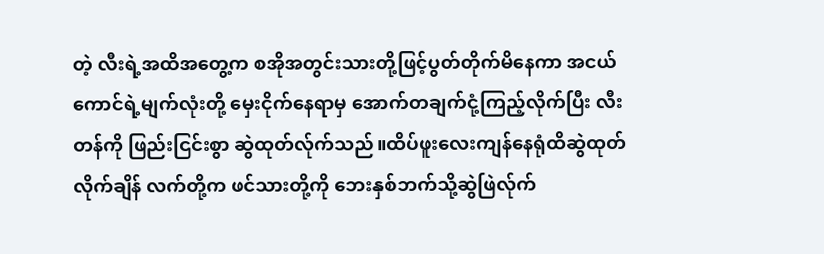တဲ့ လီးရဲ့အထိအတွေ့က စအိုအတွင်းသားတို့ဖြင့်ပွတ်တိုက်မိနေကာ အငယ်ကောင်ရဲ့မျက်လုံးတို့ မှေးငိုက်နေရာမှ အောက်တချက်ငုံ့ကြည့်လိုက်ပြီး လီးတန်ကို ဖြည်းငြင်းစွာ ဆွဲထုတ်လ်ုက်သည်။ထိပ်ဖူးလေးကျန်နေရုံထိဆွဲထုတ်လိုက်ချိန် လက်တို့က ဖင်သားတို့ကို ဘေးနှစ်ဘက်သို့ဆွဲဖြဲလ်ုက်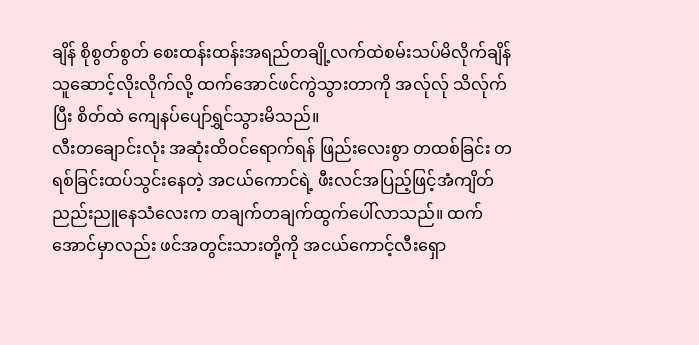ချိန် စိုစွတ်စွတ် စေးထန်းထန်းအရည်တချို့လက်ထဲစမ်းသပ်မိလိုက်ချိန် သူဆောင့်လိုးလိုက်လို့ ထက်အောင်ဖင်ကွဲသွားတာကို အလ်ုလ်ု သိလ်ုက်ပြီး စိတ်ထဲ ကျေနပ်ပျော်ရွှင်သွားမိသည်။
လီးတချောင်းလုံး အဆုံးထိဝင်ရောက်ရန် ဖြည်းလေးစွာ တထစ်ခြင်း တရစ်ခြင်းထပ်သွင်းနေတဲ့ အငယ်ကောင်ရဲ့ ဖီးလင်အပြည့်ဖြင့်အံကျိတ်ညည်းညူနေသံလေးက တချက်တချက်ထွက်ပေါ်လာသည်။ ထက်အောင်မှာလည်း ဖင်အတွင်းသားတို့ကို အငယ်ကောင့်လီးရှော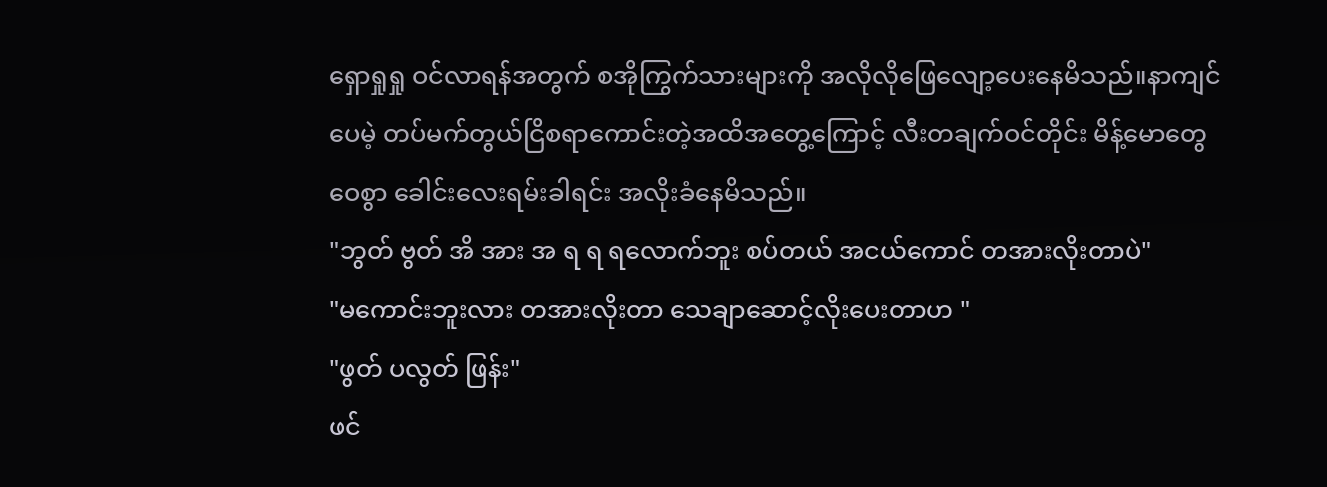ရှောရှုရှု ဝင်လာရန်အတွက် စအိုကြွက်သားများကို အလိုလိုဖြေလျော့ပေးနေမိသည်။နာကျင်ပေမဲ့ တပ်မက်တွယ်ငြိစရာကောင်းတဲ့အထိအတွေ့ကြောင့် လီးတချက်ဝင်တိုင်း မိန့်မောတွေဝေစွာ ခေါင်းလေးရမ်းခါရင်း အလိုးခံနေမိသည်။
"ဘွတ် ဗွတ် အိ အား အ ရ ရ ရလောက်ဘူး စပ်တယ် အငယ်ကောင် တအားလိုးတာပဲ"
"မကောင်းဘူးလား တအားလိုးတာ သေချာဆောင့်လိုးပေးတာဟ "
"ဖွတ် ပလွတ် ဖြန်း"
ဖင်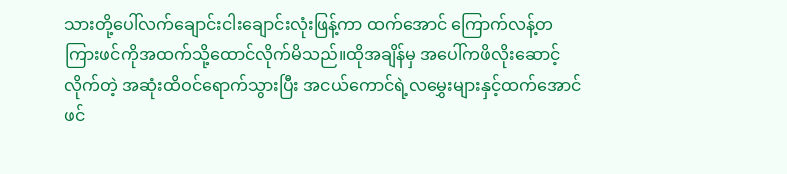သားတို့ပေါ်လက်ချောင်းငါးချောင်းလုံးဖြန့်ကာ ထက်အောင် ကြောက်လန့်တကြားဖင်ကိုအထက်သို့ထောင်လိုက်မိသည်။ထိုအချိန်မှ အပေါ်ကဖိလိုးဆောင့်လိုက်တဲ့ အဆုံးထိဝင်ရောက်သွားပြီး အငယ်ကောင်ရဲ့လမွှေးများနှင့်ထက်အောင်ဖင်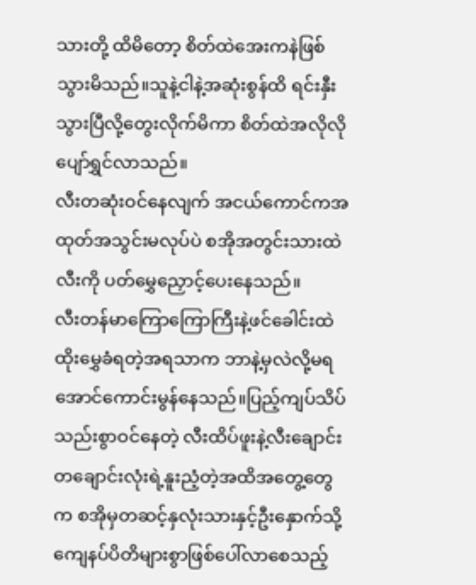သားတို့ ထိမိတော့ စိတ်ထဲအေးကနဲဖြစ်သွားမိသည်။သူနဲ့ငါနဲ့အဆုံးစွန်ထိ ရင်းနှီးသွားပြီလို့တွေးလိုက်မိကာ စိတ်ထဲအလိုလို ပျော်ရွှင်လာသည်။
လီးတဆုံးဝင်နေလျက် အငယ်ကောင်ကအထုတ်အသွင်းမလုပ်ပဲ စအိုအတွင်းသားထဲ လီးကို ပတ်မွှေညှောင့်ပေးနေသည်။
လီးတန်မာကြောကြောကြီးနဲ့ဖင်ခေါင်းထဲထိုးမွှေခံရတဲ့အရသာက ဘာနဲ့မှလဲလို့မရအောင်ကောင်းမွန်နေသည်။ပြည့်ကျပ်သိပ်သည်းစွာဝင်နေတဲ့ လီးထိပ်ဖူးနဲ့လီးချောင်းတချောင်းလုံးရဲ့နူးညံ့တဲ့အထိအတွေ့တွေက စအိုမှတဆင့်နှလုံးသားနှင့်ဦးနှောက်သို့ ကျေနပ်ပိတိများစွာဖြစ်ပေါ်လာစေသည့်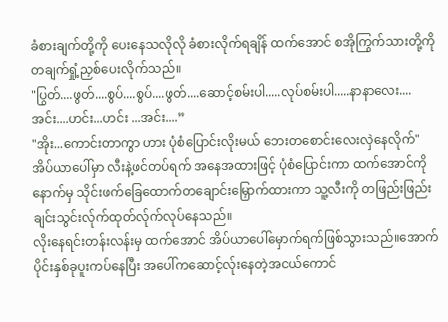ခံစားချက်တို့ကို ပေးနေသလိုလို ခံစားလိုက်ရချိန် ထက်အောင် စအိုကြွက်သားတို့ကို တချက်ရှုံ့ညှစ်ပေးလိုက်သည်။
"ပြွတ်....ဖွတ်....စွပ်....စွပ်....ဖွတ်....ဆောင့်စမ်းပါ.....လုပ်စမ်းပါ.....နာနာလေး....အင်း....ဟင်း...ဟင်း ...အင်း....”
"အိုး...ကောင်းတာကွာ ဟား ပုံစံပြောင်းလိုးမယ် ဘေးတစောင်းလေးလှဲနေလိုက်"
အိပ်ယာပေါ်မှာ လီးနဲ့ဖင်တပ်ရက် အနေအထားဖြင့် ပုံစံပြောင်းကာ ထက်အောင်ကို နောက်မှ သိုင်းဖက်ခြေထောက်တချောင်းမြှောက်ထားကာ သူ့လီးကို တဖြည်းဖြည်းချင်းသွင်းလ်ုက်ထုတ်လ်ုက်လုပ်နေသည်။
လိုးနေရင်းတန်းလန်းမှ ထက်အောင် အိပ်ယာပေါ်မှောက်ရက်ဖြစ်သွားသည်။အောက်ပိုင်းနှစ်ခုပူးကပ်နေပြီး အပေါ်ကဆောင့်လ်ုးနေတဲ့အငယ်ကောင်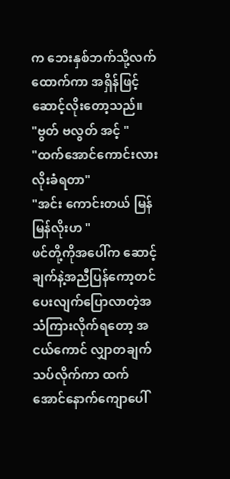က ဘေးနှစ်ဘက်သို့လက်ထောက်ကာ အရှိန်ဖြင့်ဆောင့်လိုးတော့သည်။
"ဗွတ် ဗလွတ် အင့် "
"ထက်အောင်ကောင်းလား လိုးခံရတာ"
"အင်း ကောင်းတယ် မြန်မြန်လိုးဟ "
ဖင်တို့ကိုအပေါ်က ဆောင့်ချက်နဲ့အညီပြန်ကော့တင်ပေးလျက်ပြောလာတဲ့အသံကြားလိုက်ရတော့ အငယ်ကောင် လျှာတချက်သပ်လိုက်ကာ ထက်အောင်နောက်ကျောပေါ်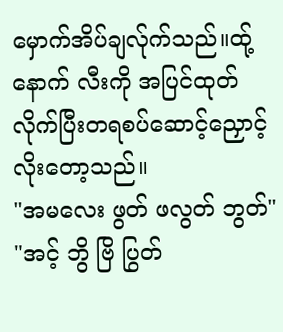မှောက်အိပ်ချလ်ုက်သည်။ထ်ု့နောက် လီးကို အပြင်ထုတ်လိုက်ပြီးတရစပ်ဆောင့်ညှောင့်လိုးတော့သည်။
"အမလေး ဖွတ် ဖလွတ် ဘွတ်"
"အင့် ဘွိ ဗြိ ပြွတ်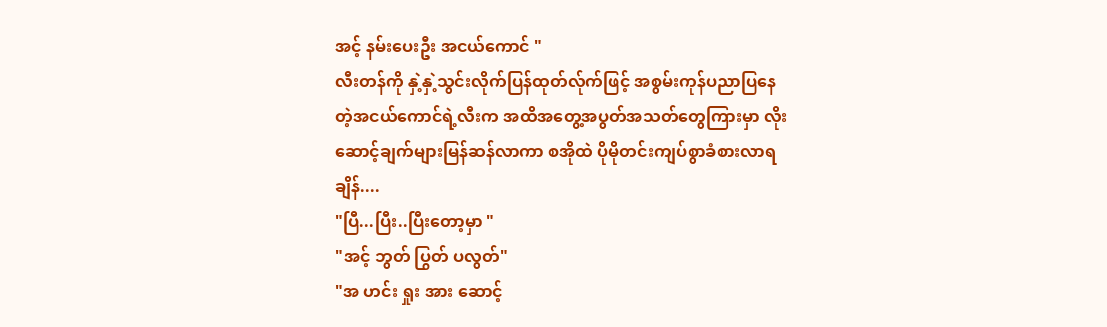အင့် နမ်းပေးဦး အငယ်ကောင် "
လီးတန်ကို နှဲ့နှဲ့သွင်းလိုက်ပြန်ထုတ်လ်ုက်ဖြင့် အစွမ်းကုန်ပညာပြနေတဲ့အငယ်ကောင်ရဲ့လီးက အထိအတွေ့အပွတ်အသတ်တွေကြားမှာ လိုးဆောင့်ချက်များမြန်ဆန်လာကာ စအိုထဲ ပိုမိုတင်းကျပ်စွာခံစားလာရချိန်....
"ပြီ...ပြီး..ပြီးတော့မှာ "
"အင့် ဘွတ် ပြွတ် ပလွတ်"
"အ ဟင်း ရှုး အား ဆောင့်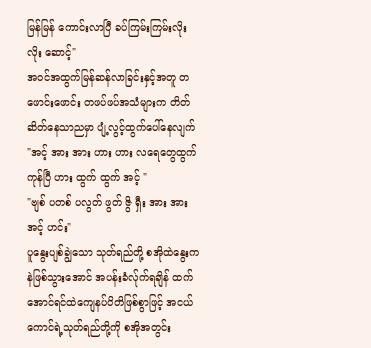မြန်မြန် ကောင်းလာပြီ ခပ်ကြမ်းကြမ်းလိုး လိုး ဆောင့်"
အဝင်အထွက်မြန်ဆန်လာခြင်းနှင့်အတူ တဖောင်းဖောင်း တဖပ်ဖပ်အသံများက တိတ်ဆိတ်နေသာညမှာ ပျံ့လွင့်ထွက်ပေါ်နေလျက်
"အင့် အား အား ဟား ဟား လရေတွေထွက်ကုန်ပြီ ဟား ထွက် ထွက် အင့် "
"ဗျစ် ပတစ် ပလွတ် ဖွတ် ဇွိ ရှီး အား အား အင့် ဟင်း"
ပူနွေးပျစ်ချွဲသော သုတ်ရည်တို့ စအိုထဲနွေးကနဲဖြစ်သွားအောင် အပန်းခံလ်ုက်ရချိန် ထက်အောင်ရင်ထဲကျေနပ်ပိတိဖြစ်စွာဖြင့် အငယ်ကောင်ရဲ့သုတ်ရည်တို့ကို စအိုအတွင်း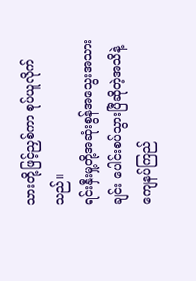သားတို့ဖြင့်ညှစ်ကာ စုပ်ယူလိုက်သည်။
ရင်းနှီးမှု့တို့အဆုံးစွန်အသွေးအသားချင်း ပေါင်းစပ်သွားပြီဆိုတဲ့အသိနဲ့ ကျေနပ်ကြည်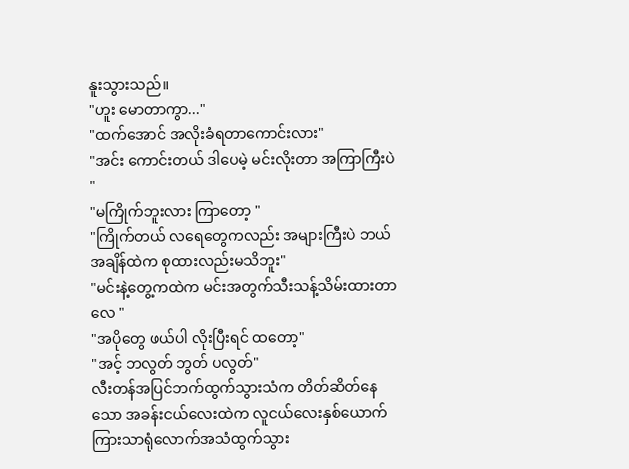နူးသွားသည်။
"ဟူး မောတာကွာ..."
"ထက်အောင် အလိုးခံရတာကောင်းလား"
"အင်း ကောင်းတယ် ဒါပေမဲ့ မင်းလိုးတာ အကြာကြီးပဲ "
"မကြိုက်ဘူးလား ကြာတော့ "
"ကြိုက်တယ် လရေတွေကလည်း အများကြီးပဲ ဘယ်အချိန်ထဲက စုထားလည်းမသိဘူး"
"မင်းနဲ့တွေ့ကထဲက မင်းအတွက်သီးသန့်သိမ်းထားတာလေ "
"အပိုတွေ ဖယ်ပါ လိုးပြီးရင် ထတော့"
"အင့် ဘလွတ် ဘွတ် ပလွတ်"
လီးတန်အပြင်ဘက်ထွက်သွားသံက တိတ်ဆိတ်နေသော အခန်းငယ်လေးထဲက လူငယ်လေးနှစ်ယောက်ကြားသာရုံလောက်အသံထွက်သွား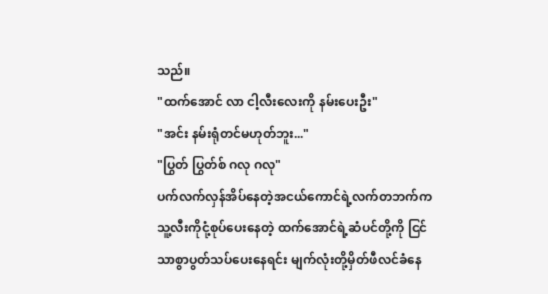သည်။
"ထက်အောင် လာ ငါ့လီးလေးကို နမ်းပေးဦး"
"အင်း နမ်းရုံတင်မဟုတ်ဘူး..."
"ပြွတ် ပြွတ်စ် ဂလု ဂလု"
ပက်လက်လှန်အိပ်နေတဲ့အငယ်ကောင်ရဲ့လက်တဘက်က သူ့လီးကိုငုံ့စုပ်ပေးနေတဲ့ ထက်အောင်ရဲ့ဆံပင်တို့ကို ငြင်သာစွာပွတ်သပ်ပေးနေရင်း မျက်လုံးတို့မှိတ်ဖီလင်ခံနေ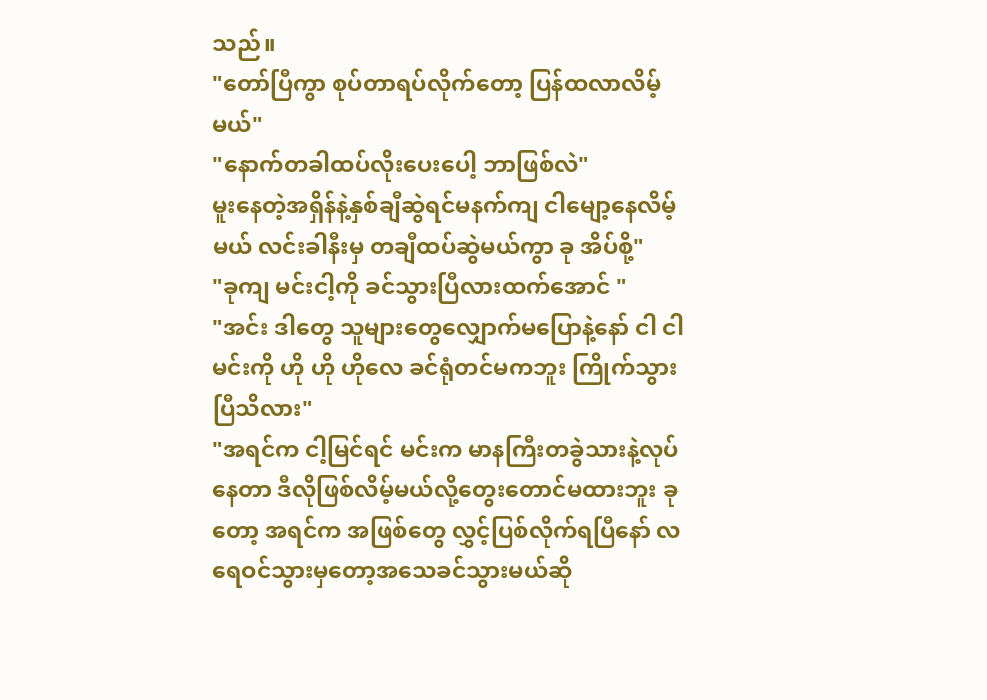သည်။
"တော်ပြီကွာ စုပ်တာရပ်လိုက်တော့ ပြန်ထလာလိမ့်မယ်"
"နောက်တခါထပ်လိုးပေးပေါ့ ဘာဖြစ်လဲ"
မူးနေတဲ့အရှိန်နဲ့နှစ်ချီဆွဲရင်မနက်ကျ ငါမျော့နေလိမ့်မယ် လင်းခါနီးမှ တချီထပ်ဆွဲမယ်ကွာ ခု အိပ်စို့"
"ခုကျ မင်းငါ့ကို ခင်သွားပြီလားထက်အောင် "
"အင်း ဒါတွေ သူများတွေလျှောက်မပြောနဲ့နော် ငါ ငါ မင်းကို ဟို ဟို ဟိုလေ ခင်ရုံတင်မကဘူး ကြိုက်သွားပြီသိလား"
"အရင်က ငါ့မြင်ရင် မင်းက မာနကြီးတခွဲသားနဲ့လုပ်နေတာ ဒီလိုဖြစ်လိမ့်မယ်လို့တွေးတောင်မထားဘူး ခုတော့ အရင်က အဖြစ်တွေ လွှင့်ပြစ်လိုက်ရပြီနော် လရေဝင်သွားမှတော့အသေခင်သွားမယ်ဆို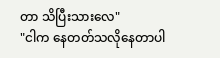တာ သိပြီးသားလေ"
"ငါက နေတတ်သလိုနေတာပါ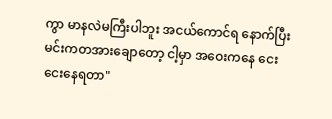ကွာ မာနလဲမကြီးပါဘူး အငယ်ကောင်ရ နောက်ပြီး မင်းကတအားချောတော့ ငါ့မှာ အဝေးကနေ ငေးငေးနေရတာ"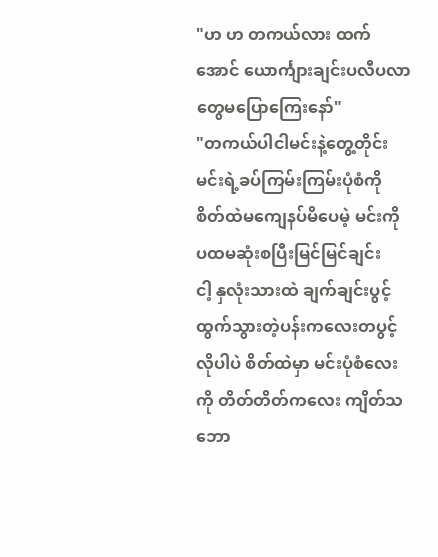"ဟ ဟ တကယ်လား ထက်အောင် ယောင်္ကျားချင်းပလီပလာတွေမပြောကြေးနော်"
"တကယ်ပါငါမင်းနဲ့တွေ့တိုင်း မင်းရဲ့ခပ်ကြမ်းကြမ်းပုံစံကို စိတ်ထဲမကျေနပ်မိပေမဲ့ မင်းကိုပထမဆုံးစပြီးမြင်မြင်ချင်း
ငါ့ နှလုံးသားထဲ ချက်ချင်းပွင့်ထွက်သွားတဲ့ပန်းကလေးတပွင့်လိုပါပဲ စိတ်ထဲမှာ မင်းပုံစံလေးကို တိတ်တိတ်ကလေး ကျိတ်သဘော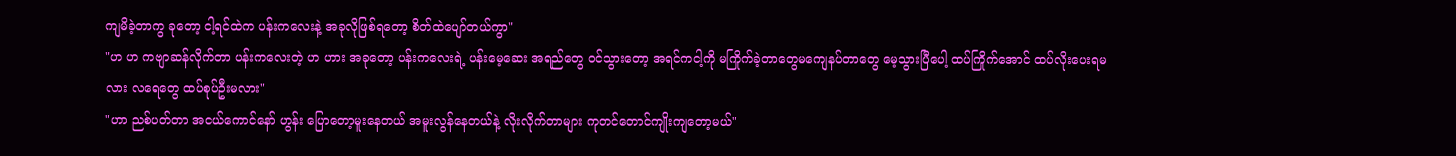ကျမိခဲ့တာကွ ခုတော့ ငါ့ရင်ထဲက ပန်းကလေးနဲ့ အခုလိုဖြစ်ရတော့ စိတ်ထဲပျော်တယ်ကွာ"
"ဟ ဟ ကဗျာဆန်လိုက်တာ ပန်းကလေးတဲ့ ဟ ဟား အခုတော့ ပန်းကလေးရဲ့ ပန်းမေ့ဆေး အရည်တွေ ဝင်သွားတော့ အရင်ကငါ့ကို မကြိုက်ခဲ့တာတွေမကျေနပ်တာတွေ မေ့သွားပြီပေါ့ ထပ်ကြိုက်အောင် ထပ်လိုးပေးရမလား လရေတွေ ထပ်စုပ်ဦးမလား"
"ဟာ ညစ်ပတ်တာ အငယ်ကောင်နော် ဟွန်း ပြောတော့မူးနေတယ် အမူးလွန်နေတယ်နဲ့ လိုးလိုက်တာများ ကုတင်တောင်ကျိုးကျတော့မယ်"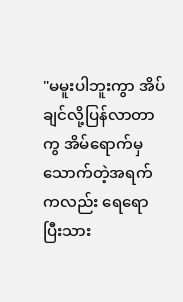"မမူးပါဘူးကွာ အိပ်ချင်လို့ပြန်လာတာကွ အိမ်ရောက်မှ သောက်တဲ့အရက်ကလည်း ရေရောပြီးသား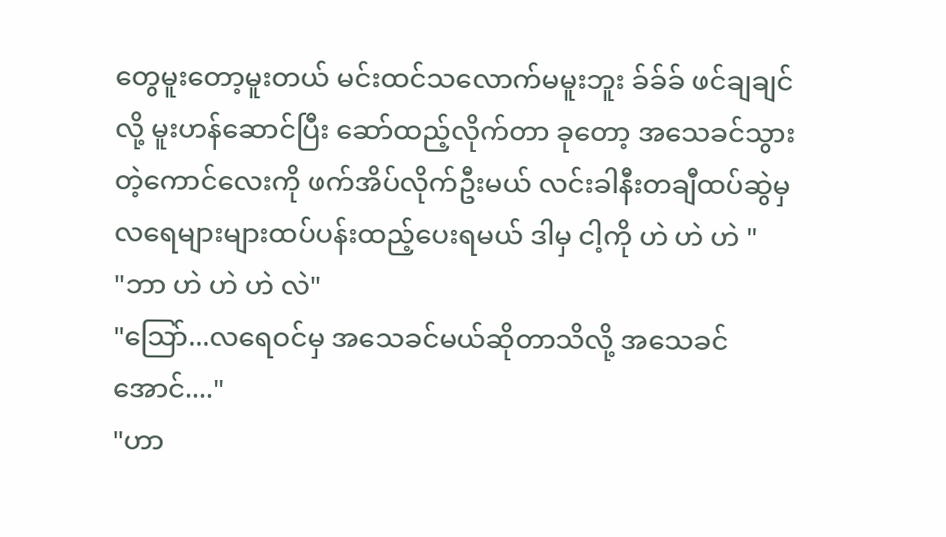တွေမူးတော့မူးတယ် မင်းထင်သလောက်မမူးဘူး ခ်ခ်ခ် ဖင်ချချင်လို့ မူးဟန်ဆောင်ပြီး ဆော်ထည့်လိုက်တာ ခုတော့ အသေခင်သွားတဲ့ကောင်လေးကို ဖက်အိပ်လိုက်ဦးမယ် လင်းခါနီးတချီထပ်ဆွဲမှ လရေများများထပ်ပန်းထည့်ပေးရမယ် ဒါမှ ငါ့ကို ဟဲ ဟဲ ဟဲ "
"ဘာ ဟဲ ဟဲ ဟဲ လဲ"
"သြော်...လရေဝင်မှ အသေခင်မယ်ဆိုတာသိလို့ အသေခင်အောင်...."
"ဟာ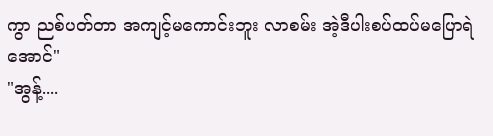ကွာ ညစ်ပတ်တာ အကျင့်မကောင်းဘူး လာစမ်း အဲ့ဒီပါးစပ်ထပ်မပြောရဲအောင်"
"အွန့်....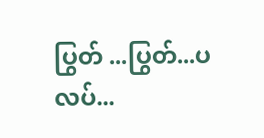ပြွတ် ...ပြွတ်...ပလပ်...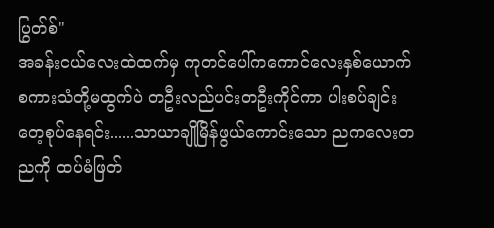ပြွတ်စ်"
အခန်းငယ်လေးထဲထက်မှ ကုတင်ပေါ်ကကောင်လေးနှစ်ယောက်စကားသံတို့မထွက်ပဲ တဦးလည်ပင်းတဦးကိုင်ကာ ပါးစပ်ချင်းတေ့စုပ်နေရင်း......သာယာချိုမြိန်ဖွယ်ကောင်းသော ညကလေးတညကို ထပ်မံဖြတ်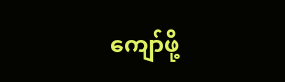ကျော်ဖို့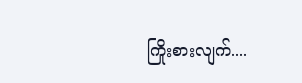ကြိုးစားလျက်....